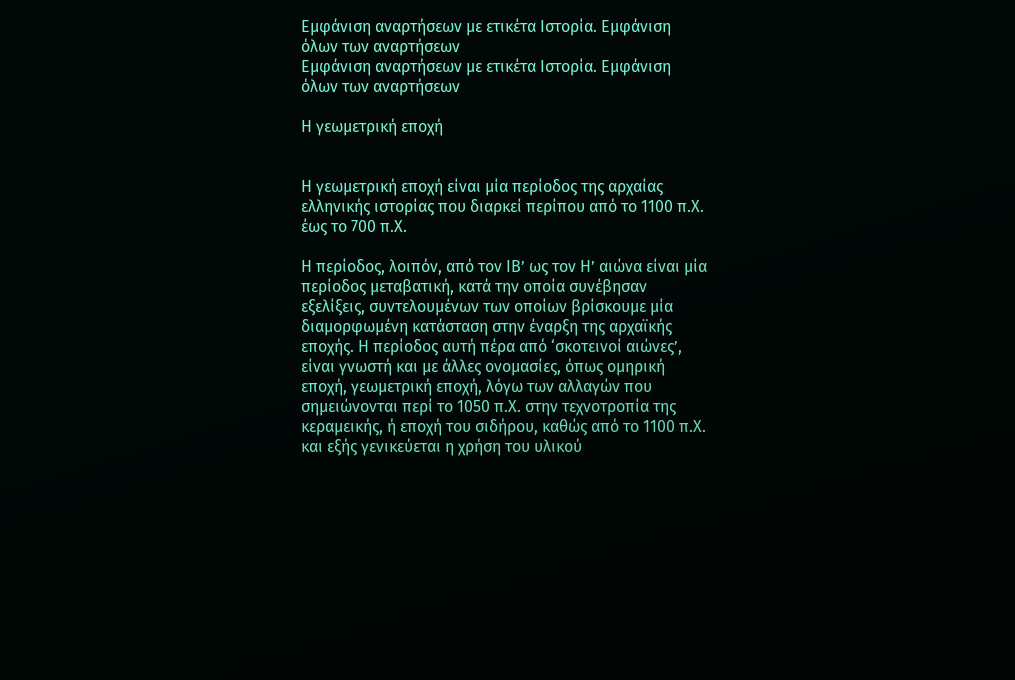Εμφάνιση αναρτήσεων με ετικέτα Ιστορία. Εμφάνιση όλων των αναρτήσεων
Εμφάνιση αναρτήσεων με ετικέτα Ιστορία. Εμφάνιση όλων των αναρτήσεων

Η γεωμετρική εποχή


Η γεωμετρική εποχή είναι μία περίοδος της αρχαίας ελληνικής ιστορίας που διαρκεί περίπου από το 1100 π.Χ. έως το 700 π.Χ.

Η περίοδος, λοιπόν, από τον ΙΒ’ ως τον Η’ αιώνα είναι μία περίοδος μεταβατική, κατά την οποία συνέβησαν εξελίξεις, συντελουμένων των οποίων βρίσκουμε μία διαμορφωμένη κατάσταση στην έναρξη της αρχαϊκής εποχής. Η περίοδος αυτή πέρα από ‘σκοτεινοί αιώνες’, είναι γνωστή και με άλλες ονομασίες, όπως ομηρική εποχή, γεωμετρική εποχή, λόγω των αλλαγών που σημειώνονται περί το 1050 π.Χ. στην τεχνοτροπία της κεραμεικής, ή εποχή του σιδήρου, καθώς από το 1100 π.Χ. και εξής γενικεύεται η χρήση του υλικού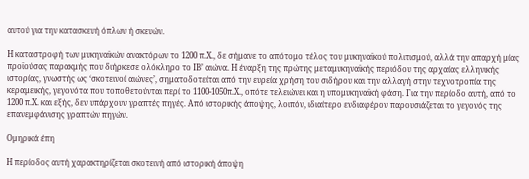αυτού για την κατασκευή όπλων ή σκευών.

Η καταστροφή των μυκηναϊκών ανακτόρων το 1200 π.Χ., δε σήμανε το απότομο τέλος του μυκηναϊκού πολιτισμού, αλλά την απαρχή μίας προϊούσας παρακμής που διήρκεσε ολόκληρο το ΙΒ’ αιώνα. Η έναρξη της πρώτης μεταμυκηναϊκής περιόδου της αρχαίας ελληνικής ιστορίας, γνωστής ως ‘σκοτεινοί αιώνες’, σηματοδοτείται από την ευρεία χρήση του σιδήρου και την αλλαγή στην τεχνοτροπία της κεραμεικής, γεγονότα που τοποθετούνται περί το 1100-1050π.Χ., οπότε τελειώνει και η υπομυκηναϊκή φάση. Για την περίοδο αυτή, από το 1200 π.Χ. και εξής, δεν υπάρχουν γραπτές πηγές. Από ιστορικής άποψης, λοιπόν, ιδιαίτερο ενδιαφέρον παρουσιάζεται το γεγονός της επανεμφάνισης γραπτών πηγών.

Ομηρικά έπη

Η περίοδος αυτή χαρακτηρίζεται σκοτεινή από ιστορική άποψη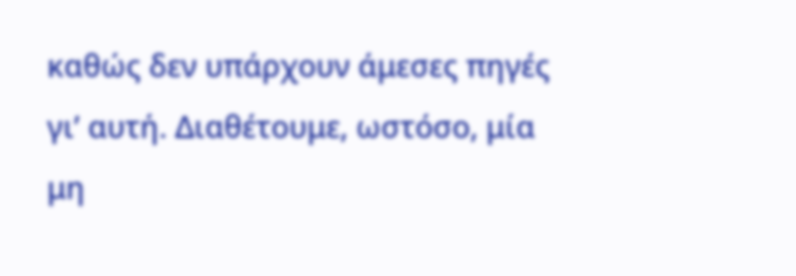καθώς δεν υπάρχουν άμεσες πηγές γι’ αυτή. Διαθέτουμε, ωστόσο, μία μη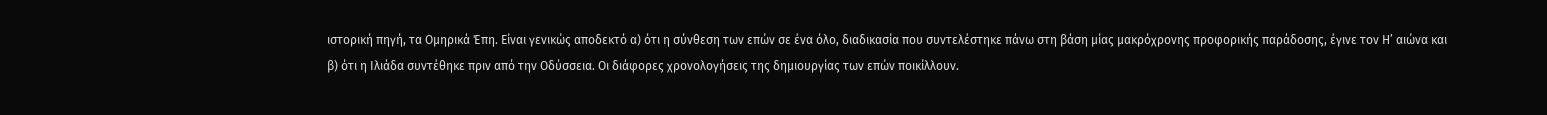ιστορική πηγή, τα Ομηρικά Έπη. Είναι γενικώς αποδεκτό α) ότι η σύνθεση των επών σε ένα όλο, διαδικασία που συντελέστηκε πάνω στη βάση μίας μακρόχρονης προφορικής παράδοσης, έγινε τον Η’ αιώνα και β) ότι η Ιλιάδα συντέθηκε πριν από την Οδύσσεια. Οι διάφορες χρονολογήσεις της δημιουργίας των επών ποικίλλουν.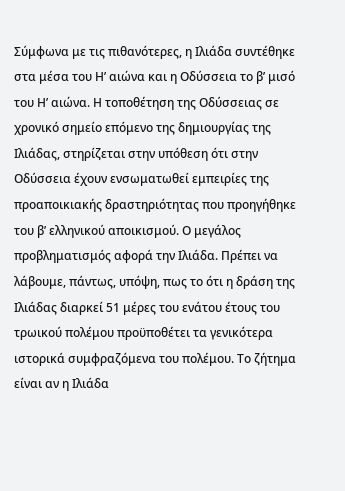Σύμφωνα με τις πιθανότερες, η Ιλιάδα συντέθηκε στα μέσα του Η’ αιώνα και η Οδύσσεια το β’ μισό του Η’ αιώνα. Η τοποθέτηση της Οδύσσειας σε χρονικό σημείο επόμενο της δημιουργίας της Ιλιάδας, στηρίζεται στην υπόθεση ότι στην Οδύσσεια έχουν ενσωματωθεί εμπειρίες της προαποικιακής δραστηριότητας που προηγήθηκε του β’ ελληνικού αποικισμού. Ο μεγάλος προβληματισμός αφορά την Ιλιάδα. Πρέπει να λάβουμε, πάντως, υπόψη, πως το ότι η δράση της Ιλιάδας διαρκεί 51 μέρες του ενάτου έτους του τρωικού πολέμου προϋποθέτει τα γενικότερα ιστορικά συμφραζόμενα του πολέμου. Το ζήτημα είναι αν η Ιλιάδα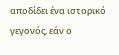αποδίδει ένα ιστορικό γεγονός, εάν ο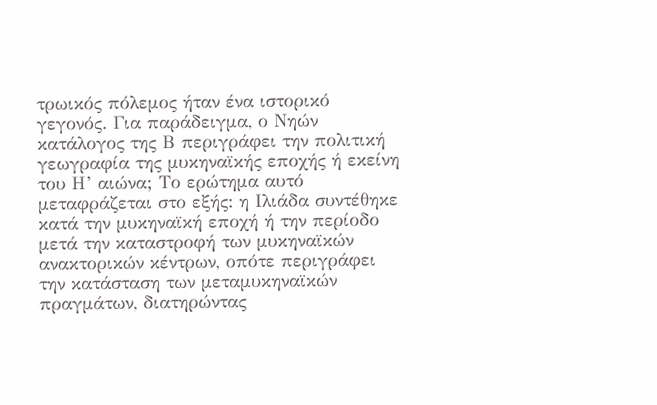τρωικός πόλεμος ήταν ένα ιστορικό γεγονός. Για παράδειγμα, ο Νηών κατάλογος της Β περιγράφει την πολιτική γεωγραφία της μυκηναϊκής εποχής ή εκείνη του Η’ αιώνα; Το ερώτημα αυτό μεταφράζεται στο εξής: η Ιλιάδα συντέθηκε κατά την μυκηναϊκή εποχή ή την περίοδο μετά την καταστροφή των μυκηναϊκών ανακτορικών κέντρων, οπότε περιγράφει την κατάσταση των μεταμυκηναϊκών πραγμάτων, διατηρώντας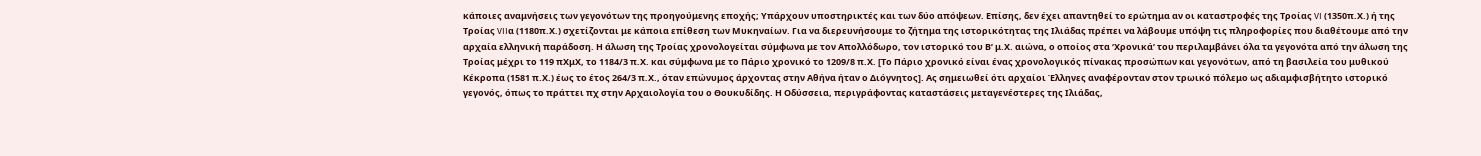κάποιες αναμνήσεις των γεγονότων της προηγούμενης εποχής; Υπάρχουν υποστηρικτές και των δύο απόψεων. Επίσης, δεν έχει απαντηθεί το ερώτημα αν οι καταστροφές της Τροίας VI (1350π.Χ.) ή της Τροίας VIIα (1180π.Χ.) σχετίζονται με κάποια επίθεση των Μυκηναίων. Για να διερευνήσουμε το ζήτημα της ιστορικότητας της Ιλιάδας πρέπει να λάβουμε υπόψη τις πληροφορίες που διαθέτουμε από την αρχαία ελληνική παράδοση. Η άλωση της Τροίας χρονολογείται σύμφωνα με τον Απολλόδωρο, τον ιστορικό του Β’ μ.Χ. αιώνα, ο οποίος στα ‘Χρονικά’ του περιλαμβάνει όλα τα γεγονότα από την άλωση της Τροίας μέχρι το 119 πΧμΧ, το 1184/3 π.Χ. και σύμφωνα με το Πάριο χρονικό το 1209/8 π.Χ. [Το Πάριο χρονικό είναι ένας χρονολογικός πίνακας προσώπων και γεγονότων, από τη βασιλεία του μυθικού Κέκροπα (1581 π.Χ.) έως το έτος 264/3 π.Χ., όταν επώνυμος άρχοντας στην Αθήνα ήταν ο Διόγνητος]. Ας σημειωθεί ότι αρχαίοι Έλληνες αναφέρονταν στον τρωικό πόλεμο ως αδιαμφισβήτητο ιστορικό γεγονός, όπως το πράττει πχ στην Αρχαιολογία του ο Θουκυδίδης. Η Οδύσσεια, περιγράφοντας καταστάσεις μεταγενέστερες της Ιλιάδας,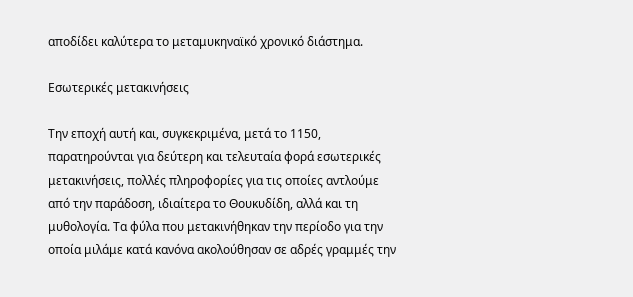αποδίδει καλύτερα το μεταμυκηναϊκό χρονικό διάστημα.

Εσωτερικές μετακινήσεις

Την εποχή αυτή και, συγκεκριμένα, μετά το 1150, παρατηρούνται για δεύτερη και τελευταία φορά εσωτερικές μετακινήσεις, πολλές πληροφορίες για τις οποίες αντλούμε από την παράδοση, ιδιαίτερα το Θουκυδίδη, αλλά και τη μυθολογία. Τα φύλα που μετακινήθηκαν την περίοδο για την οποία μιλάμε κατά κανόνα ακολούθησαν σε αδρές γραμμές την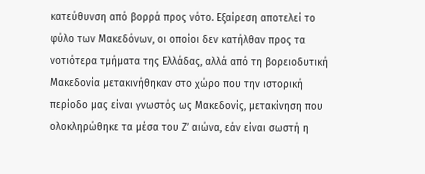κατεύθυνση από βορρά προς νότο. Εξαίρεση αποτελεί το φύλο των Μακεδόνων, οι οποίοι δεν κατήλθαν προς τα νοτιότερα τμήματα της Ελλάδας, αλλά από τη βορειοδυτική Μακεδονία μετακινήθηκαν στο χώρο που την ιστορική περίοδο μας είναι γνωστός ως Μακεδονίς, μετακίνηση που ολοκληρώθηκε τα μέσα του Ζ’ αιώνα, εάν είναι σωστή η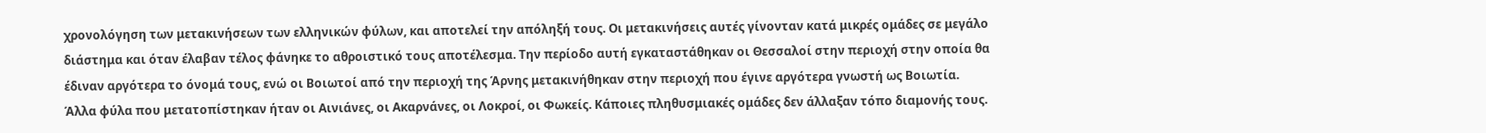χρονολόγηση των μετακινήσεων των ελληνικών φύλων, και αποτελεί την απόληξή τους. Οι μετακινήσεις αυτές γίνονταν κατά μικρές ομάδες σε μεγάλο διάστημα και όταν έλαβαν τέλος φάνηκε το αθροιστικό τους αποτέλεσμα. Την περίοδο αυτή εγκαταστάθηκαν οι Θεσσαλοί στην περιοχή στην οποία θα έδιναν αργότερα το όνομά τους, ενώ οι Βοιωτοί από την περιοχή της Άρνης μετακινήθηκαν στην περιοχή που έγινε αργότερα γνωστή ως Βοιωτία. Άλλα φύλα που μετατοπίστηκαν ήταν οι Αινιάνες, οι Ακαρνάνες, οι Λοκροί, οι Φωκείς. Κάποιες πληθυσμιακές ομάδες δεν άλλαξαν τόπο διαμονής τους.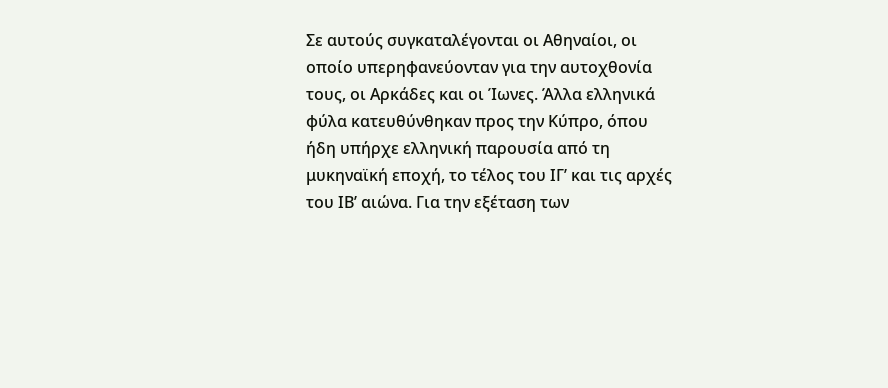Σε αυτούς συγκαταλέγονται οι Αθηναίοι, οι οποίο υπερηφανεύονταν για την αυτοχθονία τους, οι Αρκάδες και οι Ίωνες. Άλλα ελληνικά φύλα κατευθύνθηκαν προς την Κύπρο, όπου ήδη υπήρχε ελληνική παρουσία από τη μυκηναϊκή εποχή, το τέλος του ΙΓ’ και τις αρχές του ΙΒ’ αιώνα. Για την εξέταση των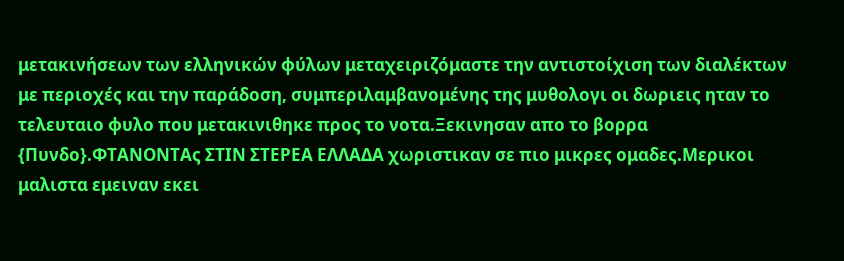μετακινήσεων των ελληνικών φύλων μεταχειριζόμαστε την αντιστοίχιση των διαλέκτων με περιοχές και την παράδοση, συμπεριλαμβανομένης της μυθολογι οι δωριεις ηταν το τελευταιο φυλο που μετακινιθηκε προς το νοτα.Ξεκινησαν απο το βορρα {Πυνδο}.ΦΤΑΝΟΝΤΑς ΣΤΙΝ ΣΤΕΡΕΑ ΕΛΛΑΔΑ χωριστικαν σε πιο μικρες ομαδες.Μερικοι μαλιστα εμειναν εκει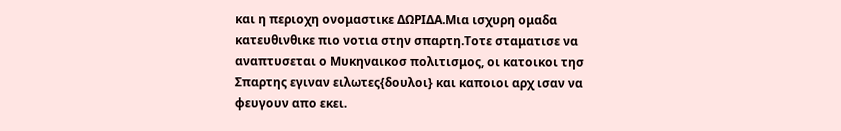και η περιοχη ονομαστικε ΔΩΡΙΔΑ.Μια ισχυρη ομαδα κατευθινθικε πιο νοτια στην σπαρτη.Τοτε σταματισε να αναπτυσεται ο Μυκηναικοσ πολιτισμος, οι κατοικοι τησ Σπαρτης εγιναν ειλωτες{δουλοι} και καποιοι αρχ ισαν να φευγουν απο εκει.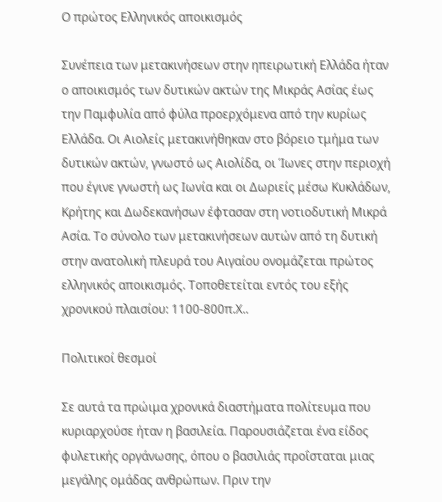Ο πρώτος Ελληνικός αποικισμός

Συνέπεια των μετακινήσεων στην ηπειρωτική Ελλάδα ήταν ο αποικισμός των δυτικών ακτών της Μικράς Ασίας έως την Παμφυλία από φύλα προερχόμενα από την κυρίως Ελλάδα. Οι Αιολείς μετακινήθηκαν στο βόρειο τμήμα των δυτικών ακτών, γνωστό ως Αιολίδα, οι Ίωνες στην περιοχή που έγινε γνωστή ως Ιωνία και οι Δωριείς μέσω Κυκλάδων, Κρήτης και Δωδεκανήσων έφτασαν στη νοτιοδυτική Μικρά Ασία. Το σύνολο των μετακινήσεων αυτών από τη δυτική στην ανατολική πλευρά του Αιγαίου ονομάζεται πρώτος ελληνικός αποικισμός. Τοποθετείται εντός του εξής χρονικού πλαισίου: 1100-800π.Χ..

Πολιτικοί θεσμοί

Σε αυτά τα πρώιμα χρονικά διαστήματα πολίτευμα που κυριαρχούσε ήταν η βασιλεία. Παρουσιάζεται ένα είδος φυλετικής οργάνωσης, όπου ο βασιλιάς προΐσταται μιας μεγάλης ομάδας ανθρώπων. Πριν την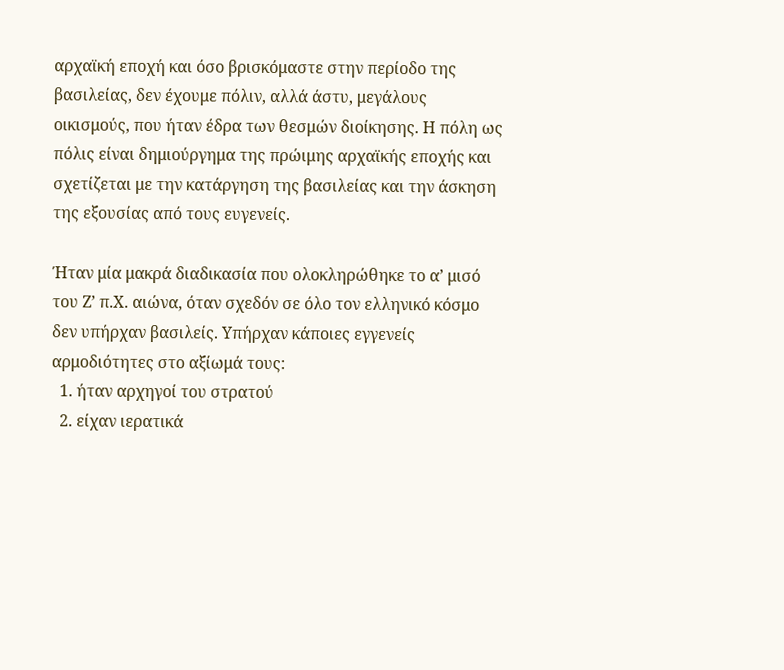αρχαϊκή εποχή και όσο βρισκόμαστε στην περίοδο της βασιλείας, δεν έχουμε πόλιν, αλλά άστυ, μεγάλους οικισμούς, που ήταν έδρα των θεσμών διοίκησης. Η πόλη ως πόλις είναι δημιούργημα της πρώιμης αρχαϊκής εποχής και σχετίζεται με την κατάργηση της βασιλείας και την άσκηση της εξουσίας από τους ευγενείς.

Ήταν μία μακρά διαδικασία που ολοκληρώθηκε το α’ μισό του Ζ’ π.Χ. αιώνα, όταν σχεδόν σε όλο τον ελληνικό κόσμο δεν υπήρχαν βασιλείς. Υπήρχαν κάποιες εγγενείς αρμοδιότητες στο αξίωμά τους:
  1. ήταν αρχηγοί του στρατού
  2. είχαν ιερατικά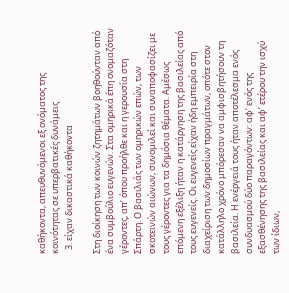καθήκοντα, απευθυνόμενοι εξ ονόματος της κοινότητας σε υπερβατικές δυνάμεις
  3. είχαν δικαστικά καθήκοντα

Στη διοίκηση των κοινών ζητημάτων βοηθούνταν από ένα συμβούλιο ευγενών. Στα ομηρικά έπη ονομαζόταν γέροντες, απ’ όπου προήλθε και η γερουσία στη Σπάρτη. Ο βασιλιάς των ομηρικών επών, των σκοτεινών αιώνων, συνομιλεί και συναποφασίζει με τους γέροντες για τα δημόσια θέματα. Αμέσως επόμενη εξέλιξη ήταν η κατάργηση της βασιλείας από τους ευγενείς. Οι ευγενείς είχαν ήδη εμπειρία στη διαχείριση των δημοσίων πραγμάτων, οπότε στον κατάλληλο χρόνο μπόρεσαν να αμφισβητήσουν τη βασιλεία. Η ενέργειά τους ήταν αποτέλεσμα ενός συνδυασμού δύο παραγόντων: αφ’ ενός της εξασθένησης της βασιλείας και αφ’ ετέρου την ισχύ των ίδιων,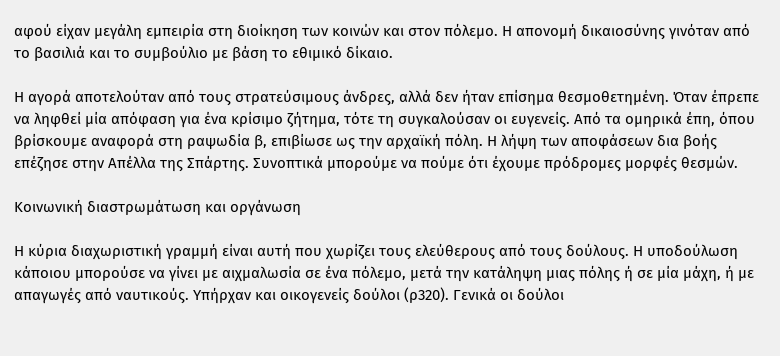αφού είχαν μεγάλη εμπειρία στη διοίκηση των κοινών και στον πόλεμο. Η απονομή δικαιοσύνης γινόταν από το βασιλιά και το συμβούλιο με βάση το εθιμικό δίκαιο.

Η αγορά αποτελούταν από τους στρατεύσιμους άνδρες, αλλά δεν ήταν επίσημα θεσμοθετημένη. Όταν έπρεπε να ληφθεί μία απόφαση για ένα κρίσιμο ζήτημα, τότε τη συγκαλούσαν οι ευγενείς. Από τα ομηρικά έπη, όπου βρίσκουμε αναφορά στη ραψωδία β, επιβίωσε ως την αρχαϊκή πόλη. Η λήψη των αποφάσεων δια βοής επέζησε στην Απέλλα της Σπάρτης. Συνοπτικά μπορούμε να πούμε ότι έχουμε πρόδρομες μορφές θεσμών.

Κοινωνική διαστρωμάτωση και οργάνωση

Η κύρια διαχωριστική γραμμή είναι αυτή που χωρίζει τους ελεύθερους από τους δούλους. Η υποδούλωση κάποιου μπορούσε να γίνει με αιχμαλωσία σε ένα πόλεμο, μετά την κατάληψη μιας πόλης ή σε μία μάχη, ή με απαγωγές από ναυτικούς. Υπήρχαν και οικογενείς δούλοι (ρ320). Γενικά οι δούλοι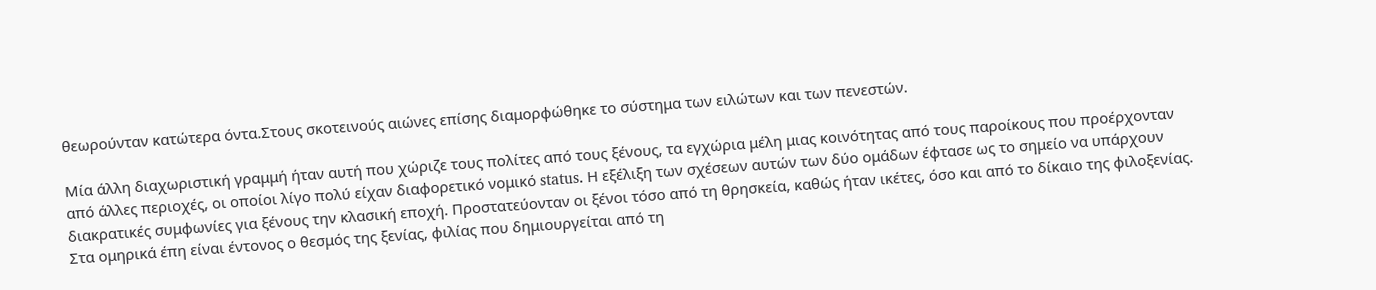θεωρούνταν κατώτερα όντα.Στους σκοτεινούς αιώνες επίσης διαμορφώθηκε το σύστημα των ειλώτων και των πενεστών.

Μία άλλη διαχωριστική γραμμή ήταν αυτή που χώριζε τους πολίτες από τους ξένους, τα εγχώρια μέλη μιας κοινότητας από τους παροίκους που προέρχονταν από άλλες περιοχές, οι οποίοι λίγο πολύ είχαν διαφορετικό νομικό status. Η εξέλιξη των σχέσεων αυτών των δύο ομάδων έφτασε ως το σημείο να υπάρχουν διακρατικές συμφωνίες για ξένους την κλασική εποχή. Προστατεύονταν οι ξένοι τόσο από τη θρησκεία, καθώς ήταν ικέτες, όσο και από το δίκαιο της φιλοξενίας. Στα ομηρικά έπη είναι έντονος ο θεσμός της ξενίας, φιλίας που δημιουργείται από τη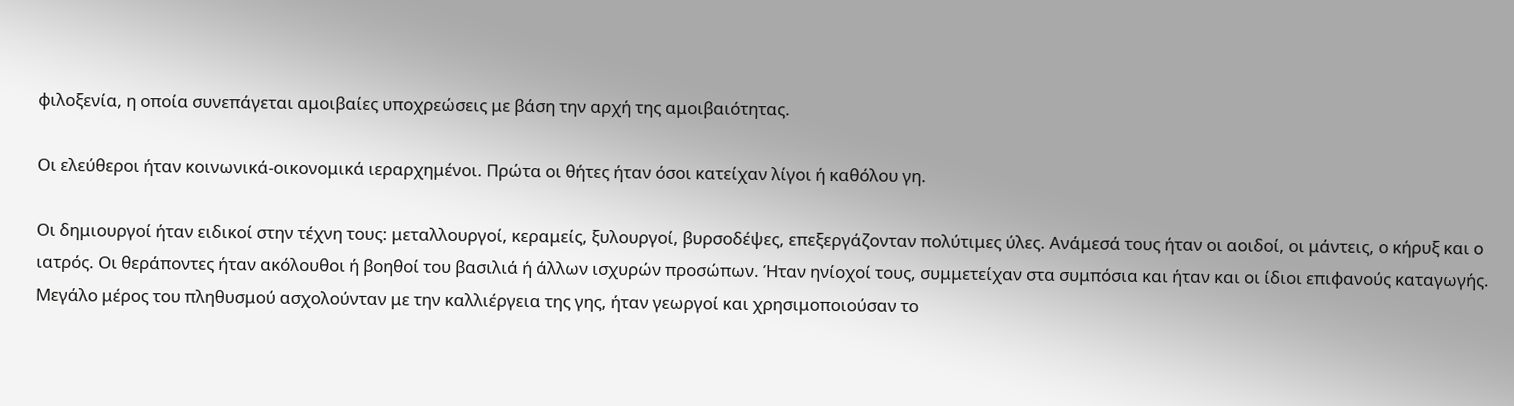φιλοξενία, η οποία συνεπάγεται αμοιβαίες υποχρεώσεις με βάση την αρχή της αμοιβαιότητας.

Οι ελεύθεροι ήταν κοινωνικά-οικονομικά ιεραρχημένοι. Πρώτα οι θήτες ήταν όσοι κατείχαν λίγοι ή καθόλου γη.

Οι δημιουργοί ήταν ειδικοί στην τέχνη τους: μεταλλουργοί, κεραμείς, ξυλουργοί, βυρσοδέψες, επεξεργάζονταν πολύτιμες ύλες. Ανάμεσά τους ήταν οι αοιδοί, οι μάντεις, ο κήρυξ και ο ιατρός. Οι θεράποντες ήταν ακόλουθοι ή βοηθοί του βασιλιά ή άλλων ισχυρών προσώπων. Ήταν ηνίοχοί τους, συμμετείχαν στα συμπόσια και ήταν και οι ίδιοι επιφανούς καταγωγής. Μεγάλο μέρος του πληθυσμού ασχολούνταν με την καλλιέργεια της γης, ήταν γεωργοί και χρησιμοποιούσαν το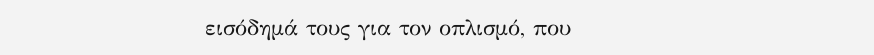εισόδημά τους για τον οπλισμό, που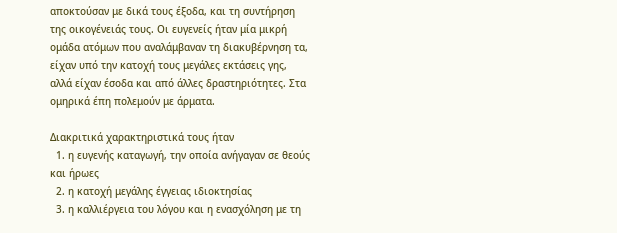αποκτούσαν με δικά τους έξοδα, και τη συντήρηση της οικογένειάς τους. Οι ευγενείς ήταν μία μικρή ομάδα ατόμων που αναλάμβαναν τη διακυβέρνηση τα, είχαν υπό την κατοχή τους μεγάλες εκτάσεις γης, αλλά είχαν έσοδα και από άλλες δραστηριότητες. Στα ομηρικά έπη πολεμούν με άρματα.

Διακριτικά χαρακτηριστικά τους ήταν
  1. η ευγενής καταγωγή, την οποία ανήγαγαν σε θεούς και ήρωες
  2. η κατοχή μεγάλης έγγειας ιδιοκτησίας
  3. η καλλιέργεια του λόγου και η ενασχόληση με τη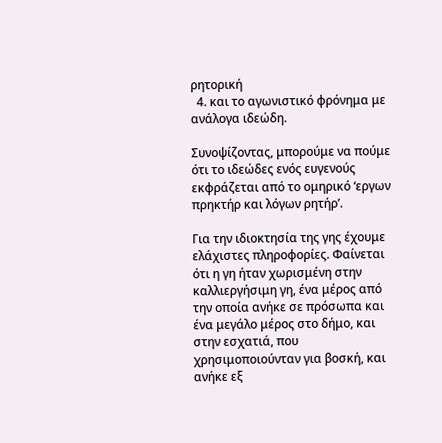ρητορική
  4. και το αγωνιστικό φρόνημα με ανάλογα ιδεώδη.

Συνοψίζοντας, μπορούμε να πούμε ότι το ιδεώδες ενός ευγενούς εκφράζεται από το ομηρικό ‘εργων πρηκτήρ και λόγων ρητήρ’.

Για την ιδιοκτησία της γης έχουμε ελάχιστες πληροφορίες. Φαίνεται ότι η γη ήταν χωρισμένη στην καλλιεργήσιμη γη, ένα μέρος από την οποία ανήκε σε πρόσωπα και ένα μεγάλο μέρος στο δήμο, και στην εσχατιά, που χρησιμοποιούνταν για βοσκή, και ανήκε εξ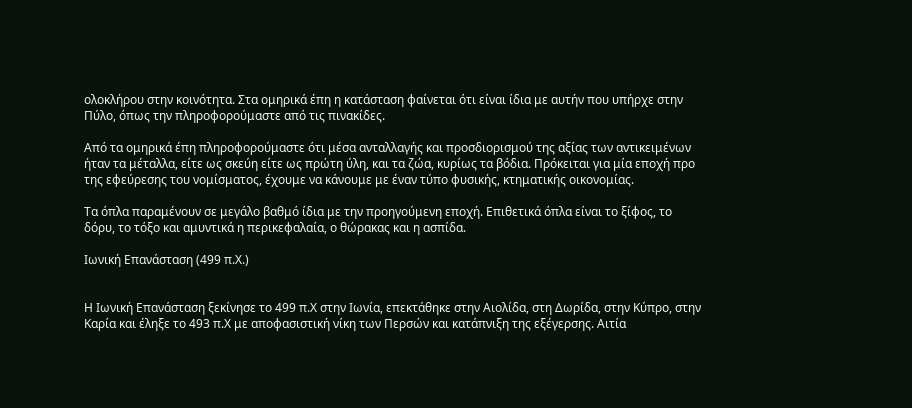ολοκλήρου στην κοινότητα. Στα ομηρικά έπη η κατάσταση φαίνεται ότι είναι ίδια με αυτήν που υπήρχε στην Πύλο, όπως την πληροφορούμαστε από τις πινακίδες.

Από τα ομηρικά έπη πληροφορούμαστε ότι μέσα ανταλλαγής και προσδιορισμού της αξίας των αντικειμένων ήταν τα μέταλλα, είτε ως σκεύη είτε ως πρώτη ύλη, και τα ζώα, κυρίως τα βόδια. Πρόκειται για μία εποχή προ της εφεύρεσης του νομίσματος, έχουμε να κάνουμε με έναν τύπο φυσικής, κτηματικής οικονομίας.

Τα όπλα παραμένουν σε μεγάλο βαθμό ίδια με την προηγούμενη εποχή. Επιθετικά όπλα είναι το ξίφος, το δόρυ, το τόξο και αμυντικά η περικεφαλαία, ο θώρακας και η ασπίδα.

Ιωνική Επανάσταση (499 π.Χ.)


Η Ιωνική Επανάσταση ξεκίνησε το 499 π.Χ στην Ιωνία, επεκτάθηκε στην Αιολίδα, στη Δωρίδα, στην Κύπρο, στην Καρία και έληξε το 493 π.Χ με αποφασιστική νίκη των Περσών και κατάπνιξη της εξέγερσης. Αιτία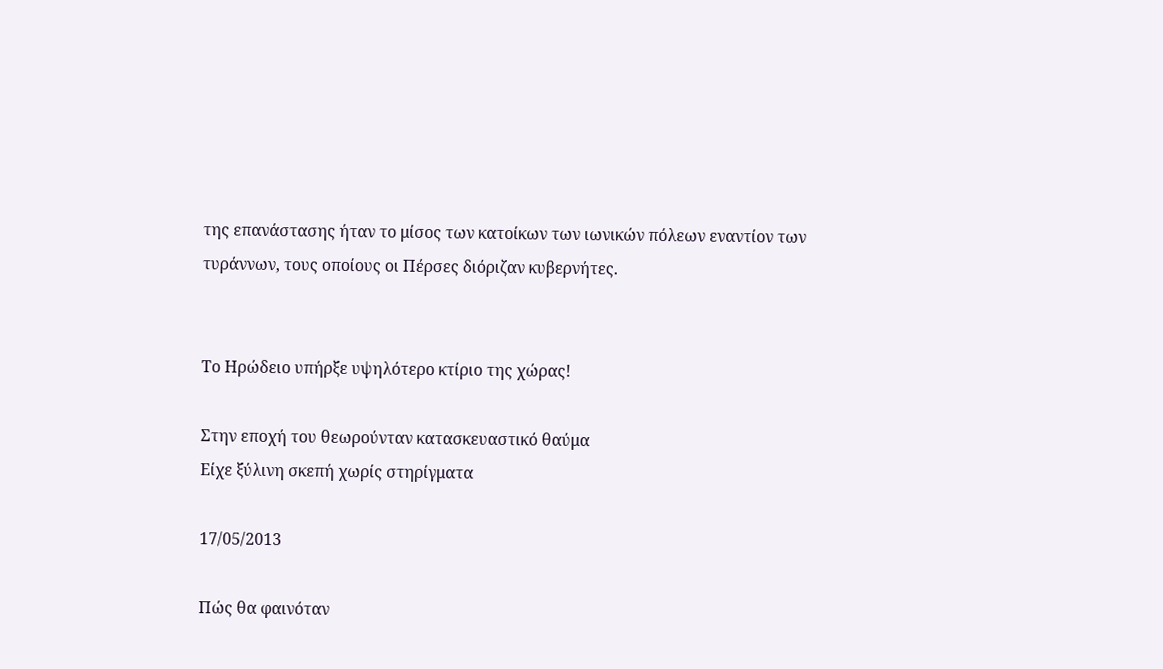της επανάστασης ήταν το μίσος των κατοίκων των ιωνικών πόλεων εναντίον των τυράννων, τους οποίους οι Πέρσες διόριζαν κυβερνήτες.


Το Ηρώδειο υπήρξε υψηλότερο κτίριο της χώρας!

Στην εποχή του θεωρούνταν κατασκευαστικό θαύμα
Είχε ξύλινη σκεπή χωρίς στηρίγματα

17/05/2013

Πώς θα φαινόταν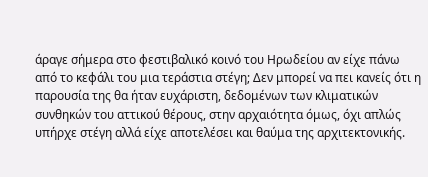άραγε σήμερα στο φεστιβαλικό κοινό του Ηρωδείου αν είχε πάνω από το κεφάλι του μια τεράστια στέγη; Δεν μπορεί να πει κανείς ότι η παρουσία της θα ήταν ευχάριστη, δεδομένων των κλιματικών συνθηκών του αττικού θέρους, στην αρχαιότητα όμως, όχι απλώς υπήρχε στέγη αλλά είχε αποτελέσει και θαύμα της αρχιτεκτονικής.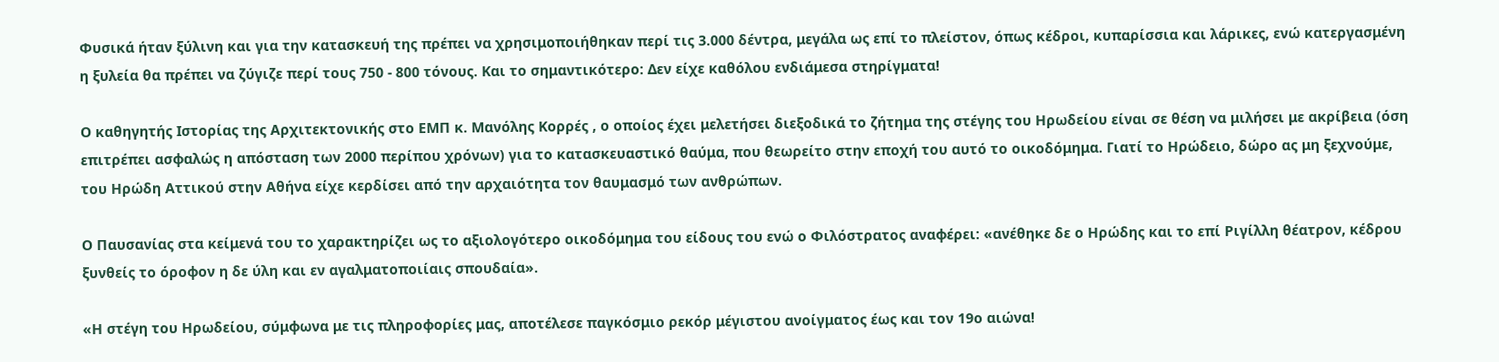Φυσικά ήταν ξύλινη και για την κατασκευή της πρέπει να χρησιμοποιήθηκαν περί τις 3.000 δέντρα, μεγάλα ως επί το πλείστον, όπως κέδροι, κυπαρίσσια και λάρικες, ενώ κατεργασμένη η ξυλεία θα πρέπει να ζύγιζε περί τους 750 - 800 τόνους. Και το σημαντικότερο: Δεν είχε καθόλου ενδιάμεσα στηρίγματα!

Ο καθηγητής Ιστορίας της Αρχιτεκτονικής στο ΕΜΠ κ. Μανόλης Κορρές , ο οποίος έχει μελετήσει διεξοδικά το ζήτημα της στέγης του Ηρωδείου είναι σε θέση να μιλήσει με ακρίβεια (όση επιτρέπει ασφαλώς η απόσταση των 2000 περίπου χρόνων) για το κατασκευαστικό θαύμα, που θεωρείτο στην εποχή του αυτό το οικοδόμημα. Γιατί το Ηρώδειο, δώρο ας μη ξεχνούμε, του Ηρώδη Αττικού στην Αθήνα είχε κερδίσει από την αρχαιότητα τον θαυμασμό των ανθρώπων.

Ο Παυσανίας στα κείμενά του το χαρακτηρίζει ως το αξιολογότερο οικοδόμημα του είδους του ενώ ο Φιλόστρατος αναφέρει: «ανέθηκε δε ο Ηρώδης και το επί Ριγίλλη θέατρον, κέδρου ξυνθείς το όροφον η δε ύλη και εν αγαλματοποιίαις σπουδαία».

«Η στέγη του Ηρωδείου, σύμφωνα με τις πληροφορίες μας, αποτέλεσε παγκόσμιο ρεκόρ μέγιστου ανοίγματος έως και τον 19ο αιώνα!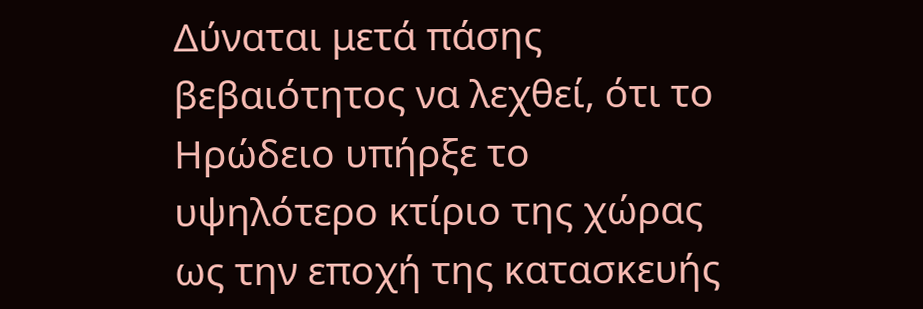Δύναται μετά πάσης βεβαιότητος να λεχθεί, ότι το Ηρώδειο υπήρξε το υψηλότερο κτίριο της χώρας ως την εποχή της κατασκευής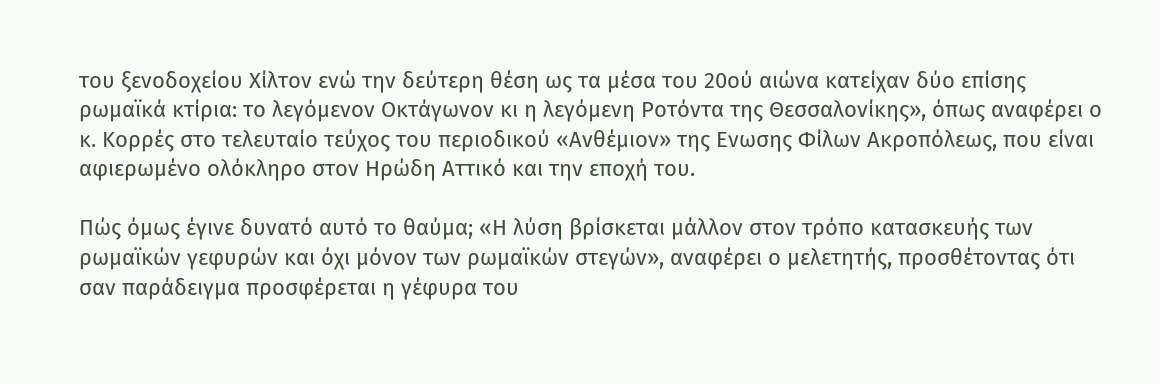του ξενοδοχείου Χίλτον ενώ την δεύτερη θέση ως τα μέσα του 20ού αιώνα κατείχαν δύο επίσης ρωμαϊκά κτίρια: το λεγόμενον Οκτάγωνον κι η λεγόμενη Ροτόντα της Θεσσαλονίκης», όπως αναφέρει ο κ. Κορρές στο τελευταίο τεύχος του περιοδικού «Ανθέμιον» της Ενωσης Φίλων Ακροπόλεως, που είναι αφιερωμένο ολόκληρο στον Ηρώδη Αττικό και την εποχή του.

Πώς όμως έγινε δυνατό αυτό το θαύμα; «Η λύση βρίσκεται μάλλον στον τρόπο κατασκευής των ρωμαϊκών γεφυρών και όχι μόνον των ρωμαϊκών στεγών», αναφέρει ο μελετητής, προσθέτοντας ότι σαν παράδειγμα προσφέρεται η γέφυρα του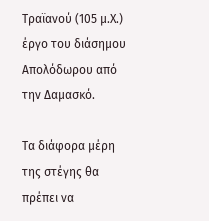Τραϊανού (105 μ.Χ.) έργο του διάσημου Απολόδωρου από την Δαμασκό.

Τα διάφορα μέρη της στέγης θα πρέπει να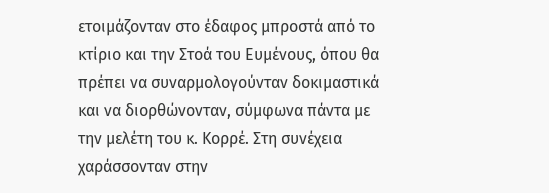ετοιμάζονταν στο έδαφος μπροστά από το κτίριο και την Στοά του Ευμένους, όπου θα πρέπει να συναρμολογούνταν δοκιμαστικά και να διορθώνονταν, σύμφωνα πάντα με την μελέτη του κ. Κορρέ. Στη συνέχεια χαράσσονταν στην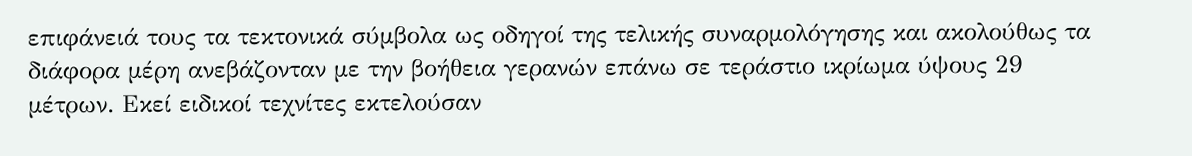επιφάνειά τους τα τεκτονικά σύμβολα ως οδηγοί της τελικής συναρμολόγησης και ακολούθως τα διάφορα μέρη ανεβάζονταν με την βοήθεια γερανών επάνω σε τεράστιο ικρίωμα ύψους 29 μέτρων. Εκεί ειδικοί τεχνίτες εκτελούσαν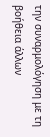την συναρμολόγηση με τη βοήθεια άλλων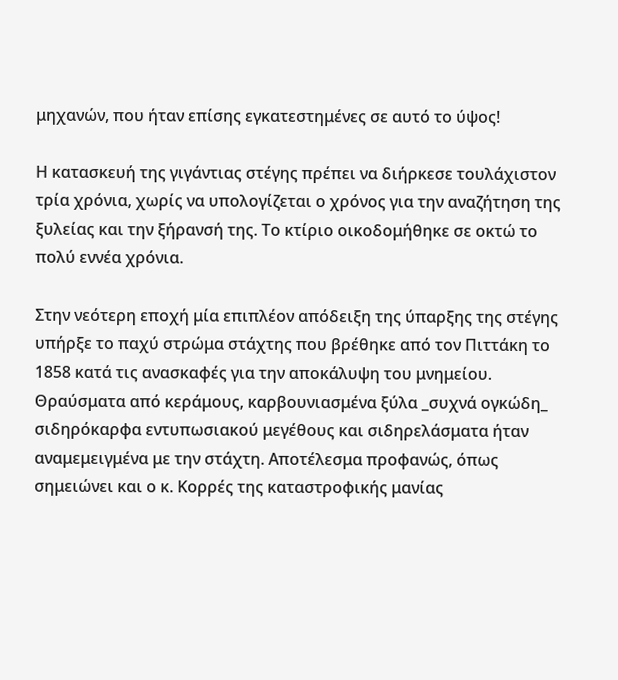μηχανών, που ήταν επίσης εγκατεστημένες σε αυτό το ύψος!

Η κατασκευή της γιγάντιας στέγης πρέπει να διήρκεσε τουλάχιστον τρία χρόνια, χωρίς να υπολογίζεται ο χρόνος για την αναζήτηση της ξυλείας και την ξήρανσή της. Το κτίριο οικοδομήθηκε σε οκτώ το πολύ εννέα χρόνια.

Στην νεότερη εποχή μία επιπλέον απόδειξη της ύπαρξης της στέγης υπήρξε το παχύ στρώμα στάχτης που βρέθηκε από τον Πιττάκη το 1858 κατά τις ανασκαφές για την αποκάλυψη του μνημείου. Θραύσματα από κεράμους, καρβουνιασμένα ξύλα _συχνά ογκώδη_ σιδηρόκαρφα εντυπωσιακού μεγέθους και σιδηρελάσματα ήταν αναμεμειγμένα με την στάχτη. Αποτέλεσμα προφανώς, όπως σημειώνει και ο κ. Κορρές της καταστροφικής μανίας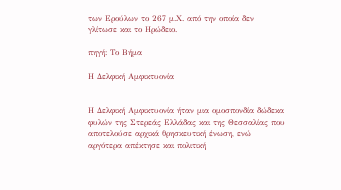των Ερούλων το 267 μ.Χ. από την οποία δεν γλίτωσε και το Ηρώδειο.

πηγή: Το Βήμα

Η Δελφική Αμφικτυονία


Η Δελφική Αμφικτυονία ήταν μια ομοσπονδία δώδεκα φυλών της Στερεάς Ελλάδας και της Θεσσαλίας που αποτελούσε αρχικά θρησκευτική ένωση, ενώ αργότερα απέκτησε και πολιτική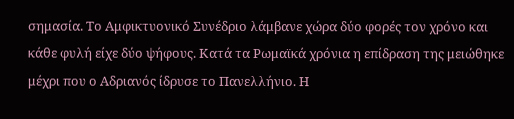σημασία. Το Αμφικτυονικό Συνέδριο λάμβανε χώρα δύο φορές τον χρόνο και κάθε φυλή είχε δύο ψήφους. Κατά τα Ρωμαϊκά χρόνια η επίδραση της μειώθηκε μέχρι που ο Αδριανός ίδρυσε το Πανελλήνιο. Η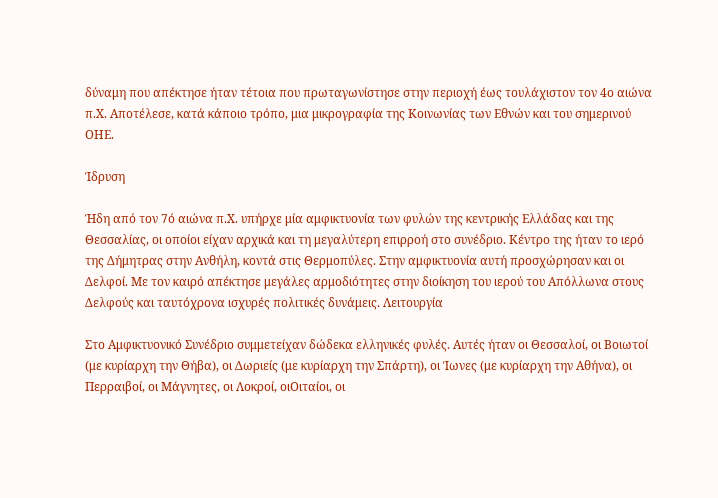δύναμη που απέκτησε ήταν τέτοια που πρωταγωνίστησε στην περιοχή έως τουλάχιστον τον 4ο αιώνα π.Χ. Αποτέλεσε, κατά κάποιο τρόπο, μια μικρογραφία της Κοινωνίας των Εθνών και του σημερινού ΟΗΕ.

Ίδρυση

Ήδη από τον 7ό αιώνα π.Χ. υπήρχε μία αμφικτυονία των φυλών της κεντρικής Ελλάδας και της Θεσσαλίας, οι οποίοι είχαν αρχικά και τη μεγαλύτερη επιρροή στο συνέδριο. Κέντρο της ήταν το ιερό της Δήμητρας στην Ανθήλη, κοντά στις Θερμοπύλες. Στην αμφικτυονία αυτή προσχώρησαν και οι Δελφοί. Με τον καιρό απέκτησε μεγάλες αρμοδιότητες στην διοίκηση του ιερού του Απόλλωνα στους Δελφούς και ταυτόχρονα ισχυρές πολιτικές δυνάμεις. Λειτουργία

Στο Αμφικτυονικό Συνέδριο συμμετείχαν δώδεκα ελληνικές φυλές. Αυτές ήταν οι Θεσσαλοί, οι Βοιωτοί (με κυρίαρχη την Θήβα), οι Δωριείς (με κυρίαρχη την Σπάρτη), οι Ίωνες (με κυρίαρχη την Αθήνα), οι Περραιβοί, οι Μάγνητες, οι Λοκροί, οιΟιταίοι, οι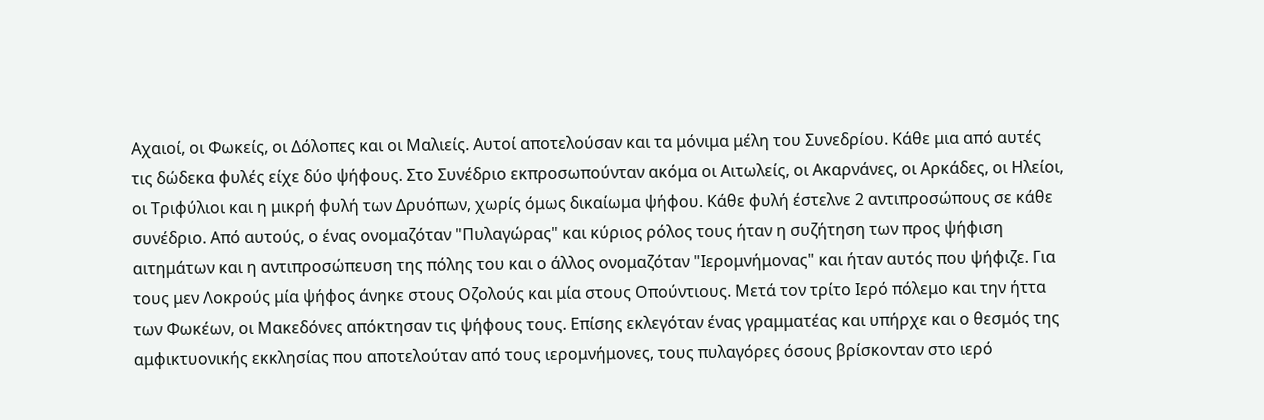Αχαιοί, οι Φωκείς, οι Δόλοπες και οι Μαλιείς. Αυτοί αποτελούσαν και τα μόνιμα μέλη του Συνεδρίου. Κάθε μια από αυτές τις δώδεκα φυλές είχε δύο ψήφους. Στο Συνέδριο εκπροσωπούνταν ακόμα οι Αιτωλείς, οι Ακαρνάνες, οι Αρκάδες, οι Ηλείοι, οι Τριφύλιοι και η μικρή φυλή των Δρυόπων, χωρίς όμως δικαίωμα ψήφου. Κάθε φυλή έστελνε 2 αντιπροσώπους σε κάθε συνέδριο. Από αυτούς, ο ένας ονομαζόταν "Πυλαγώρας" και κύριος ρόλος τους ήταν η συζήτηση των προς ψήφιση αιτημάτων και η αντιπροσώπευση της πόλης του και ο άλλος ονομαζόταν "Ιερομνήμονας" και ήταν αυτός που ψήφιζε. Για τους μεν Λοκρούς μία ψήφος άνηκε στους Οζολούς και μία στους Οπούντιους. Μετά τον τρίτο Ιερό πόλεμο και την ήττα των Φωκέων, οι Μακεδόνες απόκτησαν τις ψήφους τους. Επίσης εκλεγόταν ένας γραμματέας και υπήρχε και ο θεσμός της αμφικτυονικής εκκλησίας που αποτελούταν από τους ιερομνήμονες, τους πυλαγόρες όσους βρίσκονταν στο ιερό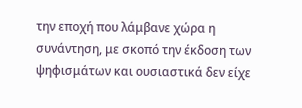την εποχή που λάμβανε χώρα η συνάντηση, με σκοπό την έκδοση των ψηφισμάτων και ουσιαστικά δεν είχε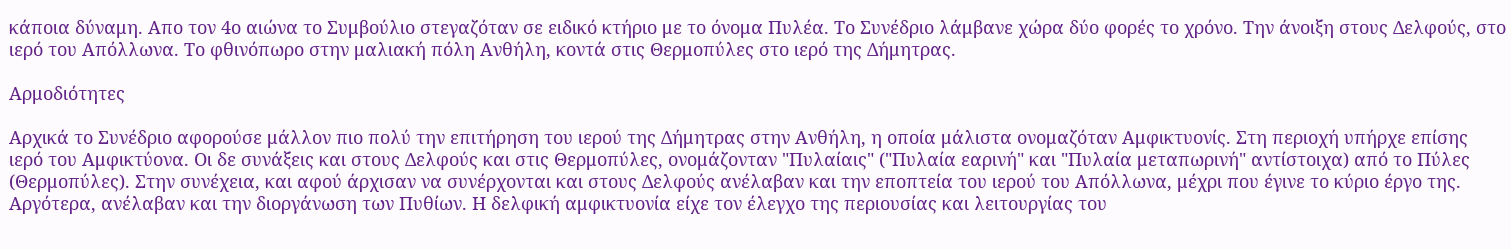κάποια δύναμη. Απο τον 4ο αιώνα το Συμβούλιο στεγαζόταν σε ειδικό κτήριο με το όνομα Πυλέα. Το Συνέδριο λάμβανε χώρα δύο φορές το χρόνο. Την άνοιξη στους Δελφούς, στο ιερό του Απόλλωνα. Το φθινόπωρο στην μαλιακή πόλη Ανθήλη, κοντά στις Θερμοπύλες στο ιερό της Δήμητρας.

Αρμοδιότητες

Αρχικά το Συνέδριο αφορούσε μάλλον πιο πολύ την επιτήρηση του ιερού της Δήμητρας στην Ανθήλη, η οποία μάλιστα ονομαζόταν Αμφικτυονίς. Στη περιοχή υπήρχε επίσης ιερό του Αμφικτύονα. Οι δε συνάξεις και στους Δελφούς και στις Θερμοπύλες, ονομάζονταν "Πυλαίαις" ("Πυλαία εαρινή" και "Πυλαία μεταπωρινή" αντίστοιχα) από το Πύλες (Θερμοπύλες). Στην συνέχεια, και αφού άρχισαν να συνέρχονται και στους Δελφούς ανέλαβαν και την εποπτεία του ιερού του Απόλλωνα, μέχρι που έγινε το κύριο έργο της. Αργότερα, ανέλαβαν και την διοργάνωση των Πυθίων. Η δελφική αμφικτυονία είχε τον έλεγχο της περιουσίας και λειτουργίας του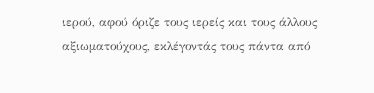ιερού, αφού όριζε τους ιερείς και τους άλλους αξιωματούχους, εκλέγοντάς τους πάντα από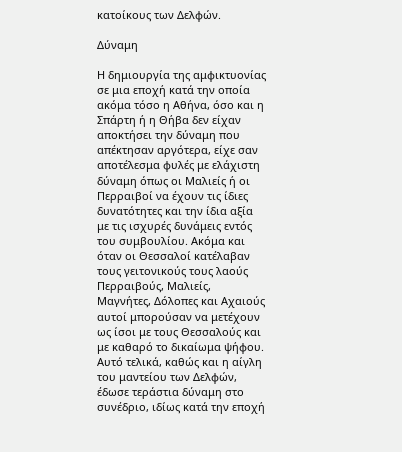κατοίκους των Δελφών.

Δύναμη

Η δημιουργία της αμφικτυονίας σε μια εποχή κατά την οποία ακόμα τόσο η Αθήνα, όσο και η Σπάρτη ή η Θήβα δεν είχαν αποκτήσει την δύναμη που απέκτησαν αργότερα, είχε σαν αποτέλεσμα φυλές με ελάχιστη δύναμη όπως οι Μαλιείς ή οι Περραιβοί να έχουν τις ίδιες δυνατότητες και την ίδια αξία με τις ισχυρές δυνάμεις εντός του συμβουλίου. Ακόμα και όταν οι Θεσσαλοί κατέλαβαν τους γειτονικούς τους λαούς Περραιβούς, Μαλιείς, Μαγνήτες, Δόλοπες και Αχαιούς αυτοί μπορούσαν να μετέχουν ως ίσοι με τους Θεσσαλούς και με καθαρό το δικαίωμα ψήφου. Αυτό τελικά, καθώς και η αίγλη του μαντείου των Δελφών, έδωσε τεράστια δύναμη στο συνέδριο, ιδίως κατά την εποχή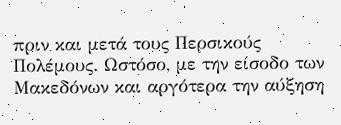πριν και μετά τους Περσικούς Πολέμους. Ωστόσο, με την είσοδο των Μακεδόνων και αργότερα την αύξηση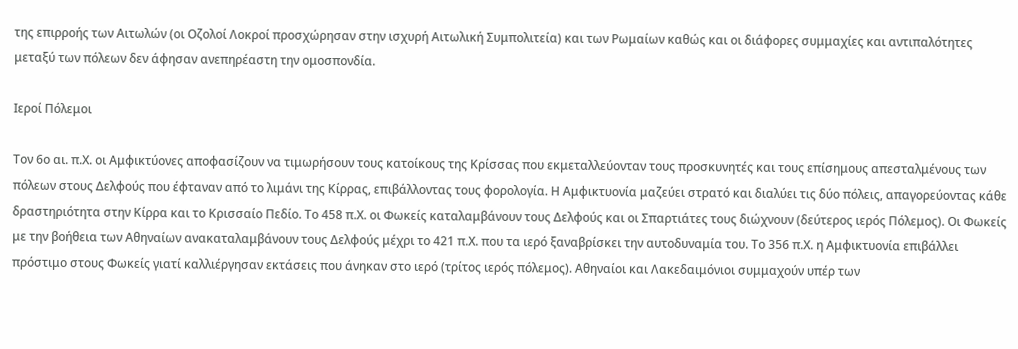της επιρροής των Αιτωλών (οι Οζολοί Λοκροί προσχώρησαν στην ισχυρή Αιτωλική Συμπολιτεία) και των Ρωμαίων καθώς και οι διάφορες συμμαχίες και αντιπαλότητες μεταξύ των πόλεων δεν άφησαν ανεπηρέαστη την ομοσπονδία.

Ιεροί Πόλεμοι

Τον 6ο αι. π.Χ. οι Αμφικτύονες αποφασίζουν να τιμωρήσουν τους κατοίκους της Κρίσσας που εκμεταλλεύονταν τους προσκυνητές και τους επίσημους απεσταλμένους των πόλεων στους Δελφούς που έφταναν από το λιμάνι της Κίρρας, επιβάλλοντας τους φορολογία. Η Αμφικτυονία μαζεύει στρατό και διαλύει τις δύο πόλεις, απαγορεύοντας κάθε δραστηριότητα στην Κίρρα και το Κρισσαίο Πεδίο. Το 458 π.Χ. οι Φωκείς καταλαμβάνουν τους Δελφούς και οι Σπαρτιάτες τους διώχνουν (δεύτερος ιερός Πόλεμος). Οι Φωκείς με την βοήθεια των Αθηναίων ανακαταλαμβάνουν τους Δελφούς μέχρι το 421 π.Χ. που τα ιερό ξαναβρίσκει την αυτοδυναμία του. Το 356 π.Χ. η Αμφικτυονία επιβάλλει πρόστιμο στους Φωκείς γιατί καλλιέργησαν εκτάσεις που άνηκαν στο ιερό (τρίτος ιερός πόλεμος). Αθηναίοι και Λακεδαιμόνιοι συμμαχούν υπέρ των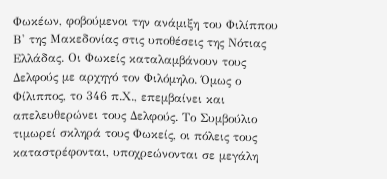Φωκέων, φοβούμενοι την ανάμιξη του Φιλίππου Β' της Μακεδονίας στις υποθέσεις της Νότιας Ελλάδας. Οι Φωκείς καταλαμβάνουν τους Δελφούς με αρχηγό τον Φιλόμηλο. Όμως ο Φίλιππος, το 346 π.Χ., επεμβαίνει και απελευθερώνει τους Δελφούς. Το Συμβούλιο τιμωρεί σκληρά τους Φωκείς, οι πόλεις τους καταστρέφονται, υποχρεώνονται σε μεγάλη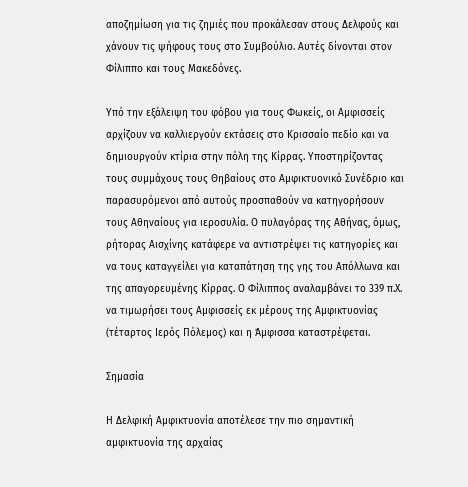αποζημίωση για τις ζημιές που προκάλεσαν στους Δελφούς και χάνουν τις ψήφους τους στο Συμβούλιο. Αυτές δίνονται στον Φίλιππο και τους Μακεδόνες.

Υπό την εξάλειψη του φόβου για τους Φωκείς, οι Αμφισσείς αρχίζουν να καλλιεργούν εκτάσεις στο Κρισσαίο πεδίο και να δημιουργούν κτίρια στην πόλη της Κίρρας. Υποστηρίζοντας τους συμμάχους τους Θηβαίους στο Αμφικτυονικό Συνέδριο και παρασυρόμενοι από αυτούς προσπαθούν να κατηγορήσουν τους Αθηναίους για ιεροσυλία. Ο πυλαγόρας της Αθήνας, όμως, ρήτορας Αισχίνης κατάφερε να αντιστρέψει τις κατηγορίες και να τους καταγγείλει για καταπάτηση της γης του Απόλλωνα και της απαγορευμένης Κίρρας. Ο Φίλιππος αναλαμβάνει το 339 π.Χ. να τιμωρήσει τους Αμφισσείς εκ μέρους της Αμφικτυονίας (τέταρτος Ιερός Πόλεμος) και η Άμφισσα καταστρέφεται.

Σημασία

Η Δελφική Αμφικτυονία αποτέλεσε την πιο σημαντική αμφικτυονία της αρχαίας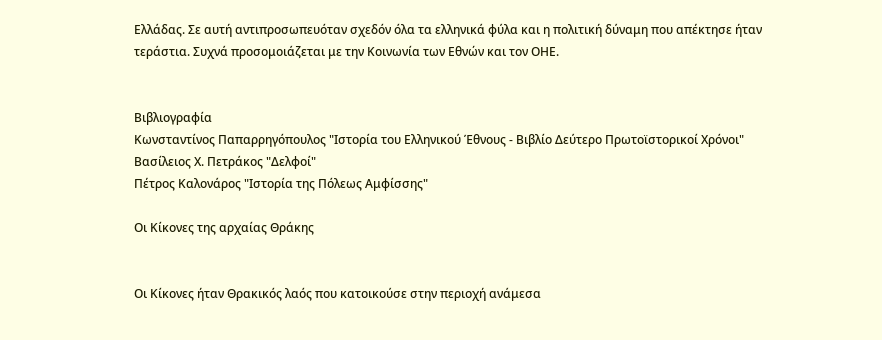Ελλάδας. Σε αυτή αντιπροσωπευόταν σχεδόν όλα τα ελληνικά φύλα και η πολιτική δύναμη που απέκτησε ήταν τεράστια. Συχνά προσομοιάζεται με την Κοινωνία των Εθνών και τον ΟΗΕ.


Βιβλιογραφία
Κωνσταντίνος Παπαρρηγόπουλος "Ιστορία του Ελληνικού Έθνους - Βιβλίο Δεύτερο Πρωτοϊστορικοί Χρόνοι"
Βασίλειος Χ. Πετράκος "Δελφοί"
Πέτρος Καλονάρος "Ιστορία της Πόλεως Αμφίσσης"

Οι Κίκονες της αρχαίας Θράκης


Οι Κίκονες ήταν Θρακικός λαός που κατοικούσε στην περιοχή ανάμεσα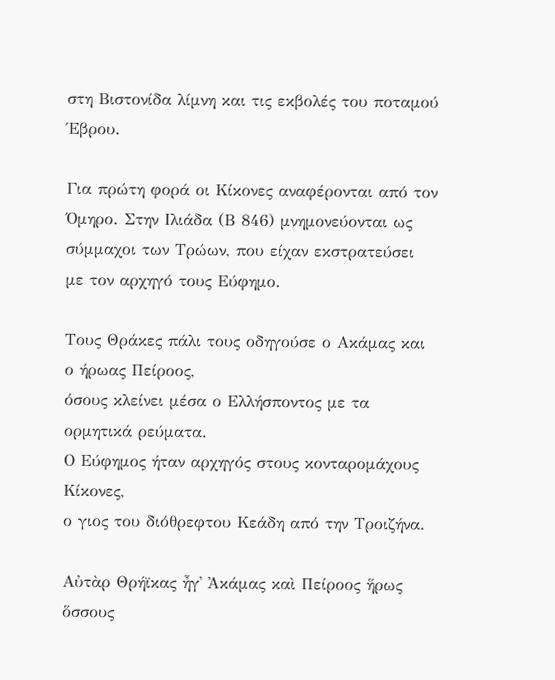στη Βιστονίδα λίμνη και τις εκβολές του ποταμού Έβρου.

Για πρώτη φορά οι Κίκονες αναφέρονται από τον Όμηρο. Στην Ιλιάδα (Β 846) μνημονεύονται ως σύμμαχοι των Τρώων, που είχαν εκστρατεύσει με τον αρχηγό τους Εύφημο.

Τους Θράκες πάλι τους οδηγούσε ο Ακάμας και ο ήρωας Πείροος,
όσους κλείνει μέσα ο Ελλήσποντος με τα ορμητικά ρεύματα.
Ο Εύφημος ήταν αρχηγός στους κονταρομάχους Κίκονες,
ο γιος του διόθρεφτου Κεάδη από την Τροιζήνα.

Αὐτὰρ Θρήϊκας ἦγ᾽ Ἀκάμας καὶ Πείροος ἥρως
ὅσσους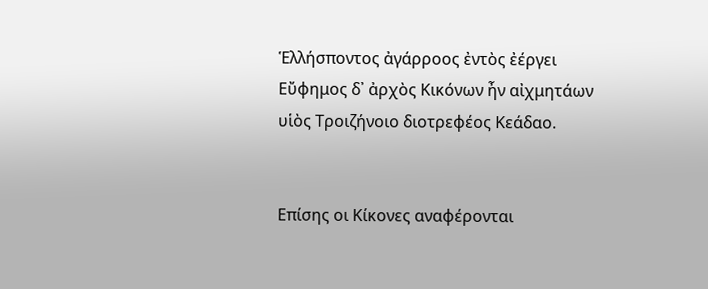Ἑλλήσποντος ἀγάρροος ἐντὸς ἐέργει
Εὔφημος δ᾽ ἀρχὸς Κικόνων ἦν αἰχμητάων
υἱὸς Τροιζήνοιο διοτρεφέος Κεάδαο.


Επίσης οι Κίκονες αναφέρονται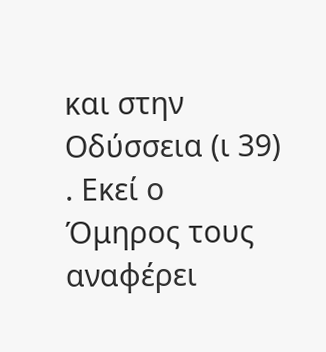και στην Οδύσσεια (ι 39) . Εκεί ο Όμηρος τους αναφέρει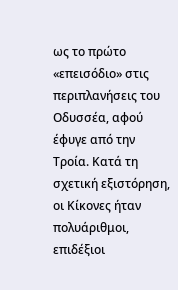ως το πρώτο «επεισόδιο» στις περιπλανήσεις του Οδυσσέα, αφού έφυγε από την Τροία. Κατά τη σχετική εξιστόρηση, οι Κίκονες ήταν πολυάριθμοι, επιδέξιοι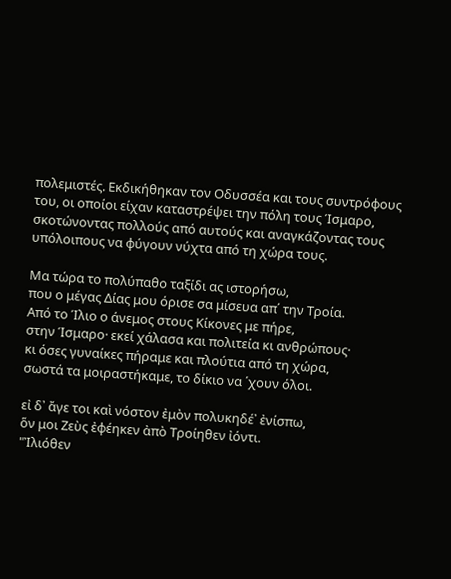πολεμιστές. Εκδικήθηκαν τον Οδυσσέα και τους συντρόφους του, οι οποίοι είχαν καταστρέψει την πόλη τους Ίσμαρο, σκοτώνοντας πολλούς από αυτούς και αναγκάζοντας τους υπόλοιπους να φύγουν νύχτα από τη χώρα τους.

Μα τώρα το πολύπαθο ταξίδι ας ιστορήσω,
που ο μέγας Δίας μου όρισε σα μίσευα απ΄ την Τροία.
Από το Ίλιο ο άνεμος στους Κίκονες με πήρε,
στην Ίσμαρο· εκεί χάλασα και πολιτεία κι ανθρώπους·
κι όσες γυναίκες πήραμε και πλούτια από τη χώρα,
σωστά τα μοιραστήκαμε, το δίκιο να ΄χουν όλοι.

εἰ δ᾽ ἄγε τοι καὶ νόστον ἐμὸν πολυκηδέ᾽ ἐνίσπω,
ὅν μοι Ζεὺς ἐφέηκεν ἀπὸ Τροίηθεν ἰόντι.
"Ἰλιόθεν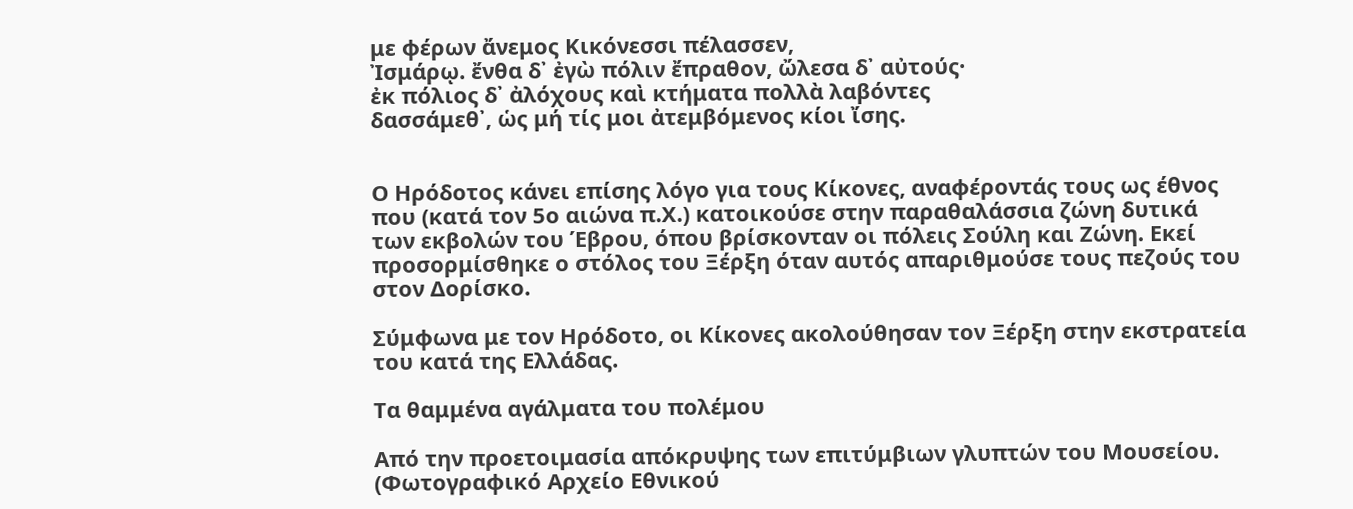με φέρων ἄνεμος Κικόνεσσι πέλασσεν,
Ἰσμάρῳ. ἔνθα δ᾽ ἐγὼ πόλιν ἔπραθον, ὤλεσα δ᾽ αὐτούς·
ἐκ πόλιος δ᾽ ἀλόχους καὶ κτήματα πολλὰ λαβόντες
δασσάμεθ᾽, ὡς μή τίς μοι ἀτεμβόμενος κίοι ἴσης.


Ο Ηρόδοτος κάνει επίσης λόγο για τους Κίκονες, αναφέροντάς τους ως έθνος που (κατά τον 5ο αιώνα π.Χ.) κατοικούσε στην παραθαλάσσια ζώνη δυτικά των εκβολών του Έβρου, όπου βρίσκονταν οι πόλεις Σούλη και Ζώνη. Εκεί προσορμίσθηκε ο στόλος του Ξέρξη όταν αυτός απαριθμούσε τους πεζούς του στον Δορίσκο.

Σύμφωνα με τον Ηρόδοτο, οι Κίκονες ακολούθησαν τον Ξέρξη στην εκστρατεία του κατά της Ελλάδας.

Τα θαμμένα αγάλματα του πολέμου

Από την προετοιμασία απόκρυψης των επιτύμβιων γλυπτών του Μουσείου. (Φωτογραφικό Αρχείο Εθνικού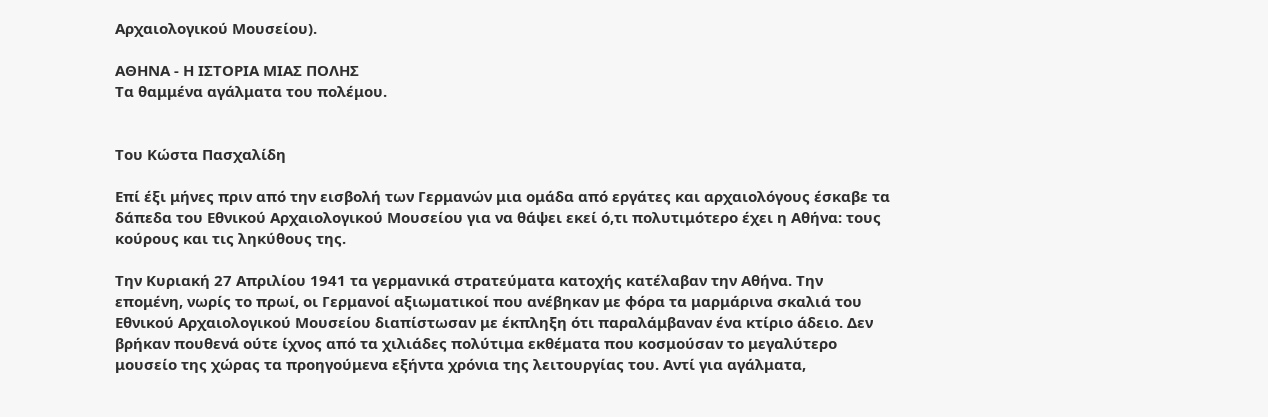Αρχαιολογικού Μουσείου).

ΑΘΗΝΑ - Η ΙΣΤΟΡΙΑ ΜΙΑΣ ΠΟΛΗΣ
Τα θαμμένα αγάλματα του πολέμου.


Του Κώστα Πασχαλίδη

Επί έξι μήνες πριν από την εισβολή των Γερμανών μια ομάδα από εργάτες και αρχαιολόγους έσκαβε τα δάπεδα του Εθνικού Αρχαιολογικού Μουσείου για να θάψει εκεί ό,τι πολυτιμότερο έχει η Αθήνα: τους κούρους και τις ληκύθους της.

Την Κυριακή 27 Απριλίου 1941 τα γερμανικά στρατεύματα κατοχής κατέλαβαν την Αθήνα. Την επομένη, νωρίς το πρωί, οι Γερμανοί αξιωματικοί που ανέβηκαν με φόρα τα μαρμάρινα σκαλιά του Εθνικού Αρχαιολογικού Μουσείου διαπίστωσαν με έκπληξη ότι παραλάμβαναν ένα κτίριο άδειο. Δεν βρήκαν πουθενά ούτε ίχνος από τα χιλιάδες πολύτιμα εκθέματα που κοσμούσαν το μεγαλύτερο μουσείο της χώρας τα προηγούμενα εξήντα χρόνια της λειτουργίας του. Αντί για αγάλματα,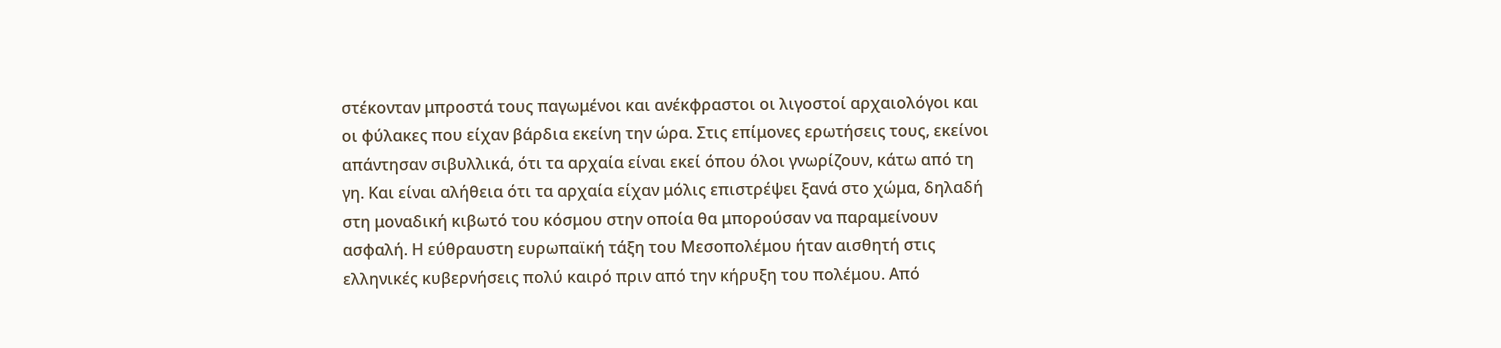στέκονταν μπροστά τους παγωμένοι και ανέκφραστοι οι λιγοστοί αρχαιολόγοι και οι φύλακες που είχαν βάρδια εκείνη την ώρα. Στις επίμονες ερωτήσεις τους, εκείνοι απάντησαν σιβυλλικά, ότι τα αρχαία είναι εκεί όπου όλοι γνωρίζουν, κάτω από τη γη. Και είναι αλήθεια ότι τα αρχαία είχαν μόλις επιστρέψει ξανά στο χώμα, δηλαδή στη μοναδική κιβωτό του κόσμου στην οποία θα μπορούσαν να παραμείνουν ασφαλή. Η εύθραυστη ευρωπαϊκή τάξη του Μεσοπολέμου ήταν αισθητή στις ελληνικές κυβερνήσεις πολύ καιρό πριν από την κήρυξη του πολέμου. Από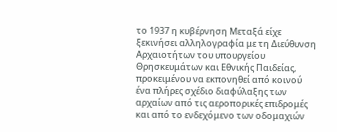το 1937 η κυβέρνηση Μεταξά είχε ξεκινήσει αλληλογραφία με τη Διεύθυνση Αρχαιοτήτων του υπουργείου Θρησκευμάτων και Εθνικής Παιδείας, προκειμένου να εκπονηθεί από κοινού ένα πλήρες σχέδιο διαφύλαξης των αρχαίων από τις αεροπορικές επιδρομές και από το ενδεχόμενο των οδομαχιών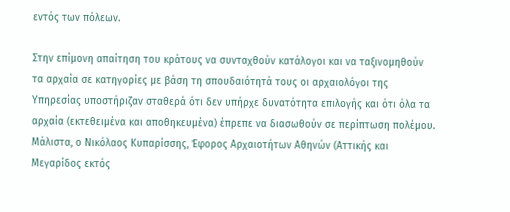εντός των πόλεων.

Στην επίμονη απαίτηση του κράτους να συνταχθούν κατάλογοι και να ταξινομηθούν τα αρχαία σε κατηγορίες με βάση τη σπουδαιότητά τους οι αρχαιολόγοι της Υπηρεσίας υποστήριζαν σταθερά ότι δεν υπήρχε δυνατότητα επιλογής και ότι όλα τα αρχαία (εκτεθειμένα και αποθηκευμένα) έπρεπε να διασωθούν σε περίπτωση πολέμου. Μάλιστα, ο Νικόλαος Κυπαρίσσης, Έφορος Αρχαιοτήτων Αθηνών (Αττικής και Μεγαρίδος εκτός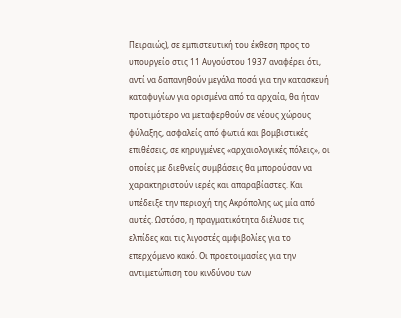Πειραιώς), σε εμπιστευτική του έκθεση προς το υπουργείο στις 11 Αυγούστου 1937 αναφέρει ότι, αντί να δαπανηθούν μεγάλα ποσά για την κατασκευή καταφυγίων για ορισμένα από τα αρχαία, θα ήταν προτιμότερο να μεταφερθούν σε νέους χώρους φύλαξης, ασφαλείς από φωτιά και βομβιστικές επιθέσεις, σε κηρυγμένες «αρχαιολογικές πόλεις», οι οποίες με διεθνείς συμβάσεις θα μπορούσαν να χαρακτηριστούν ιερές και απαραβίαστες. Και υπέδειξε την περιοχή της Ακρόπολης ως μία από αυτές. Ωστόσο, η πραγματικότητα διέλυσε τις ελπίδες και τις λιγοστές αμφιβολίες για το επερχόμενο κακό. Οι προετοιμασίες για την αντιμετώπιση του κινδύνου των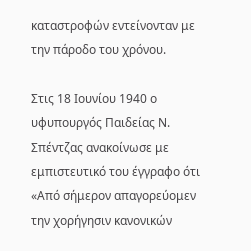καταστροφών εντείνονταν με την πάροδο του χρόνου.

Στις 18 Ιουνίου 1940 ο υφυπουργός Παιδείας Ν. Σπέντζας ανακοίνωσε με εμπιστευτικό του έγγραφο ότι «Από σήμερον απαγορεύομεν την χορήγησιν κανονικών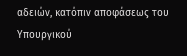αδειών, κατόπιν αποφάσεως του Υπουργικού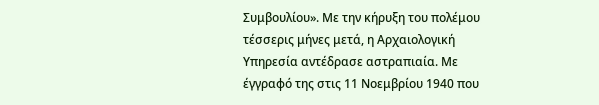Συμβουλίου». Με την κήρυξη του πολέμου τέσσερις μήνες μετά, η Αρχαιολογική Υπηρεσία αντέδρασε αστραπιαία. Με έγγραφό της στις 11 Νοεμβρίου 1940 που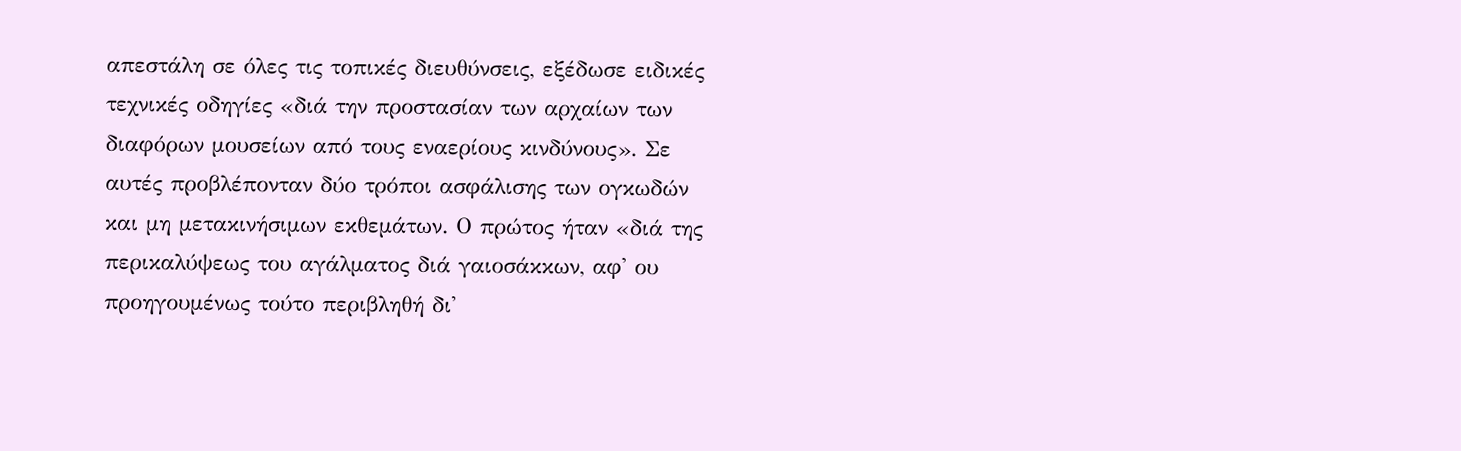απεστάλη σε όλες τις τοπικές διευθύνσεις, εξέδωσε ειδικές τεχνικές οδηγίες «διά την προστασίαν των αρχαίων των διαφόρων μουσείων από τους εναερίους κινδύνους». Σε αυτές προβλέπονταν δύο τρόποι ασφάλισης των ογκωδών και μη μετακινήσιμων εκθεμάτων. Ο πρώτος ήταν «διά της περικαλύψεως του αγάλματος διά γαιοσάκκων, αφ' ου προηγουμένως τούτο περιβληθή δι'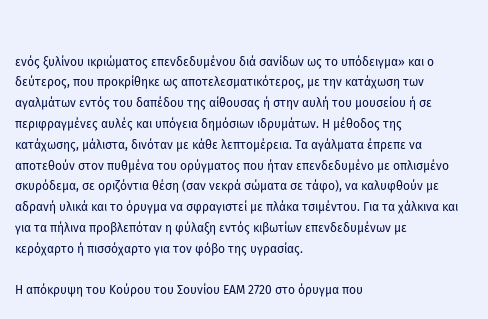ενός ξυλίνου ικριώματος επενδεδυμένου διά σανίδων ως το υπόδειγμα» και ο δεύτερος, που προκρίθηκε ως αποτελεσματικότερος, με την κατάχωση των αγαλμάτων εντός του δαπέδου της αίθουσας ή στην αυλή του μουσείου ή σε περιφραγμένες αυλές και υπόγεια δημόσιων ιδρυμάτων. Η μέθοδος της κατάχωσης, μάλιστα, δινόταν με κάθε λεπτομέρεια. Τα αγάλματα έπρεπε να αποτεθούν στον πυθμένα του ορύγματος που ήταν επενδεδυμένο με οπλισμένο σκυρόδεμα, σε οριζόντια θέση (σαν νεκρά σώματα σε τάφο), να καλυφθούν με αδρανή υλικά και το όρυγμα να σφραγιστεί με πλάκα τσιμέντου. Για τα χάλκινα και για τα πήλινα προβλεπόταν η φύλαξη εντός κιβωτίων επενδεδυμένων με κερόχαρτο ή πισσόχαρτο για τον φόβο της υγρασίας.

Η απόκρυψη του Κούρου του Σουνίου ΕΑΜ 2720 στο όρυγμα που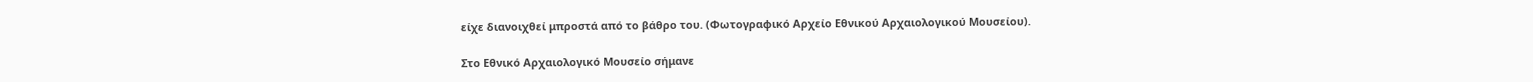είχε διανοιχθεί μπροστά από το βάθρο του. (Φωτογραφικό Αρχείο Εθνικού Αρχαιολογικού Μουσείου).

Στο Εθνικό Αρχαιολογικό Μουσείο σήμανε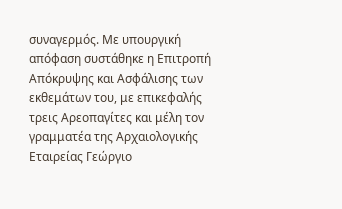συναγερμός. Με υπουργική απόφαση συστάθηκε η Επιτροπή Απόκρυψης και Ασφάλισης των εκθεμάτων του, με επικεφαλής τρεις Αρεοπαγίτες και μέλη τον γραμματέα της Αρχαιολογικής Εταιρείας Γεώργιο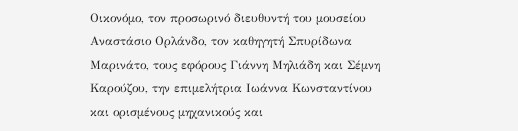Οικονόμο, τον προσωρινό διευθυντή του μουσείου Αναστάσιο Ορλάνδο, τον καθηγητή Σπυρίδωνα Μαρινάτο, τους εφόρους Γιάννη Μηλιάδη και Σέμνη Καρούζου, την επιμελήτρια Ιωάννα Κωνσταντίνου και ορισμένους μηχανικούς και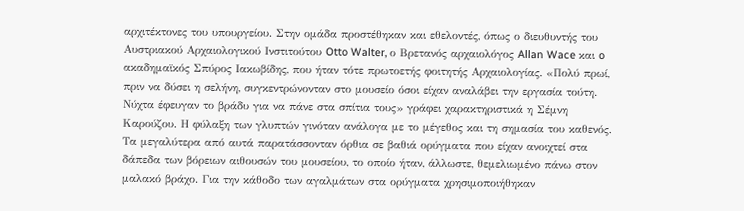αρχιτέκτονες του υπουργείου. Στην ομάδα προστέθηκαν και εθελοντές, όπως ο διευθυντής του Αυστριακού Αρχαιολογικού Ινστιτούτου Otto Walter, ο Βρετανός αρχαιολόγος Allan Wace και o ακαδημαϊκός Σπύρος Ιακωβίδης, που ήταν τότε πρωτοετής φοιτητής Αρχαιολογίας. «Πολύ πρωί, πριν να δύσει η σελήνη, συγκεντρώνονταν στο μουσείο όσοι είχαν αναλάβει την εργασία τούτη. Νύχτα έφευγαν το βράδυ για να πάνε στα σπίτια τους» γράφει χαρακτηριστικά η Σέμνη Καρούζου. Η φύλαξη των γλυπτών γινόταν ανάλογα με το μέγεθος και τη σημασία του καθενός. Τα μεγαλύτερα από αυτά παρατάσσονταν όρθια σε βαθιά ορύγματα που είχαν ανοιχτεί στα δάπεδα των βόρειων αιθουσών του μουσείου, το οποίο ήταν, άλλωστε, θεμελιωμένο πάνω στον μαλακό βράχο. Για την κάθοδο των αγαλμάτων στα ορύγματα χρησιμοποιήθηκαν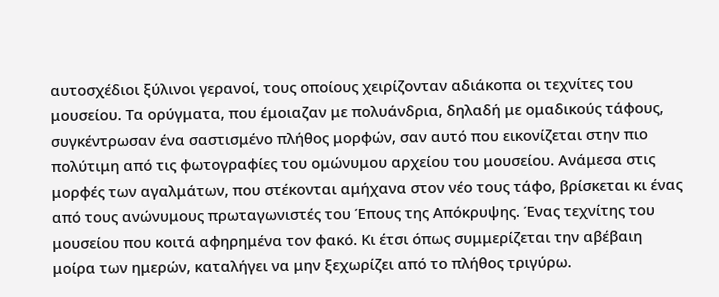αυτοσχέδιοι ξύλινοι γερανοί, τους οποίους χειρίζονταν αδιάκοπα οι τεχνίτες του μουσείου. Τα ορύγματα, που έμοιαζαν με πολυάνδρια, δηλαδή με ομαδικούς τάφους, συγκέντρωσαν ένα σαστισμένο πλήθος μορφών, σαν αυτό που εικονίζεται στην πιο πολύτιμη από τις φωτογραφίες του ομώνυμου αρχείου του μουσείου. Ανάμεσα στις μορφές των αγαλμάτων, που στέκονται αμήχανα στον νέο τους τάφο, βρίσκεται κι ένας από τους ανώνυμους πρωταγωνιστές του Έπους της Απόκρυψης. Ένας τεχνίτης του μουσείου που κοιτά αφηρημένα τον φακό. Κι έτσι όπως συμμερίζεται την αβέβαιη μοίρα των ημερών, καταλήγει να μην ξεχωρίζει από το πλήθος τριγύρω.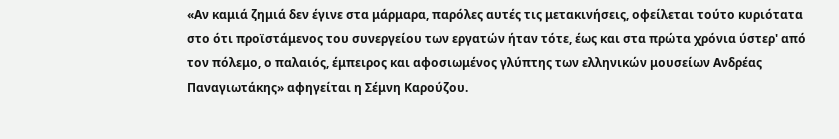«Αν καμιά ζημιά δεν έγινε στα μάρμαρα, παρόλες αυτές τις μετακινήσεις, οφείλεται τούτο κυριότατα στο ότι προϊστάμενος του συνεργείου των εργατών ήταν τότε, έως και στα πρώτα χρόνια ύστερ' από τον πόλεμο, ο παλαιός, έμπειρος και αφοσιωμένος γλύπτης των ελληνικών μουσείων Ανδρέας Παναγιωτάκης» αφηγείται η Σέμνη Καρούζου.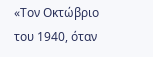«Τον Οκτώβριο του 1940, όταν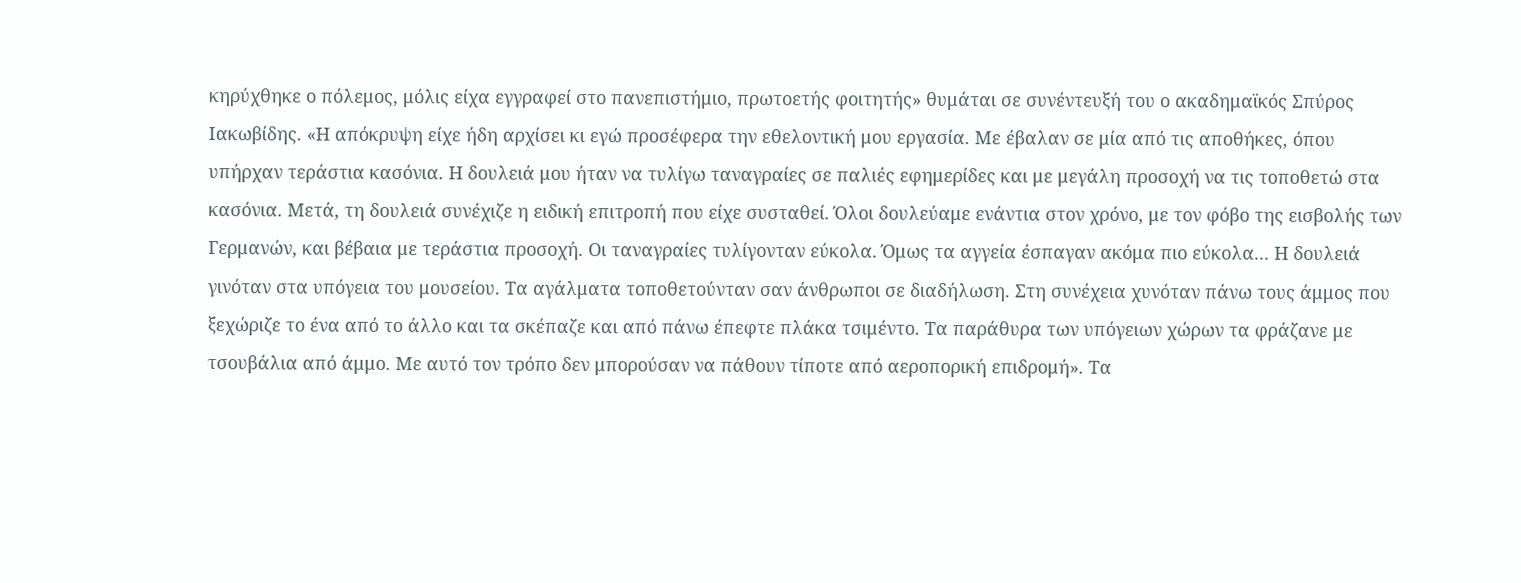κηρύχθηκε ο πόλεμος, μόλις είχα εγγραφεί στο πανεπιστήμιο, πρωτοετής φοιτητής» θυμάται σε συνέντευξή του ο ακαδημαϊκός Σπύρος Ιακωβίδης. «Η απόκρυψη είχε ήδη αρχίσει κι εγώ προσέφερα την εθελοντική μου εργασία. Με έβαλαν σε μία από τις αποθήκες, όπου υπήρχαν τεράστια κασόνια. Η δουλειά μου ήταν να τυλίγω ταναγραίες σε παλιές εφημερίδες και με μεγάλη προσοχή να τις τοποθετώ στα κασόνια. Μετά, τη δουλειά συνέχιζε η ειδική επιτροπή που είχε συσταθεί. Όλοι δουλεύαμε ενάντια στον χρόνο, με τον φόβο της εισβολής των Γερμανών, και βέβαια με τεράστια προσοχή. Οι ταναγραίες τυλίγονταν εύκολα. Όμως τα αγγεία έσπαγαν ακόμα πιο εύκολα... Η δουλειά γινόταν στα υπόγεια του μουσείου. Τα αγάλματα τοποθετούνταν σαν άνθρωποι σε διαδήλωση. Στη συνέχεια χυνόταν πάνω τους άμμος που ξεχώριζε το ένα από το άλλο και τα σκέπαζε και από πάνω έπεφτε πλάκα τσιμέντο. Τα παράθυρα των υπόγειων χώρων τα φράζανε με τσουβάλια από άμμο. Με αυτό τον τρόπο δεν μπορούσαν να πάθουν τίποτε από αεροπορική επιδρομή». Τα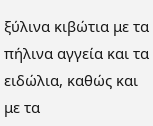ξύλινα κιβώτια με τα πήλινα αγγεία και τα ειδώλια, καθώς και με τα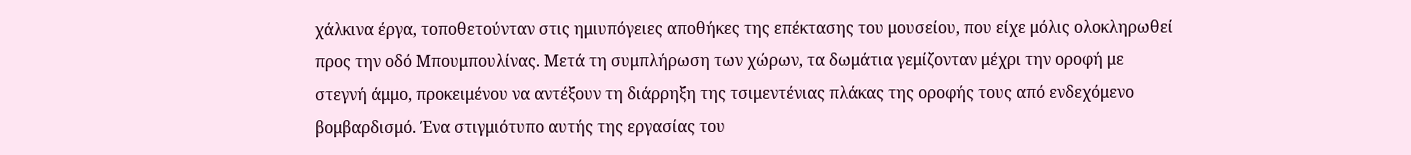χάλκινα έργα, τοποθετούνταν στις ημιυπόγειες αποθήκες της επέκτασης του μουσείου, που είχε μόλις ολοκληρωθεί προς την οδό Μπουμπουλίνας. Μετά τη συμπλήρωση των χώρων, τα δωμάτια γεμίζονταν μέχρι την οροφή με στεγνή άμμο, προκειμένου να αντέξουν τη διάρρηξη της τσιμεντένιας πλάκας της οροφής τους από ενδεχόμενο βομβαρδισμό. Ένα στιγμιότυπο αυτής της εργασίας του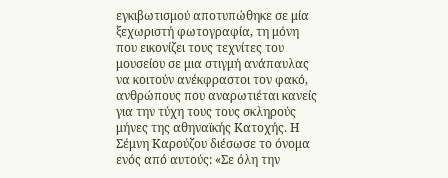εγκιβωτισμού αποτυπώθηκε σε μία ξεχωριστή φωτογραφία, τη μόνη που εικονίζει τους τεχνίτες του μουσείου σε μια στιγμή ανάπαυλας να κοιτούν ανέκφραστοι τον φακό, ανθρώπους που αναρωτιέται κανείς για την τύχη τους τους σκληρούς μήνες της αθηναϊκής Κατοχής. Η Σέμνη Καρούζου διέσωσε το όνομα ενός από αυτούς: «Σε όλη την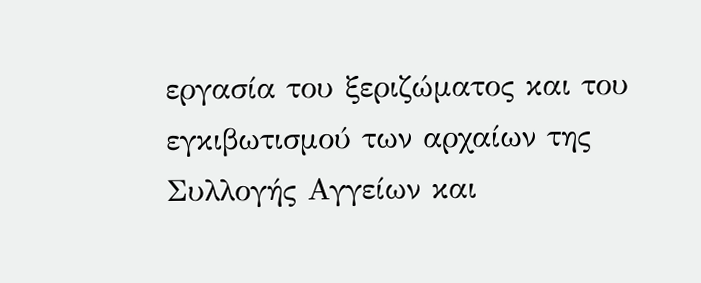εργασία του ξεριζώματος και του εγκιβωτισμού των αρχαίων της Συλλογής Αγγείων και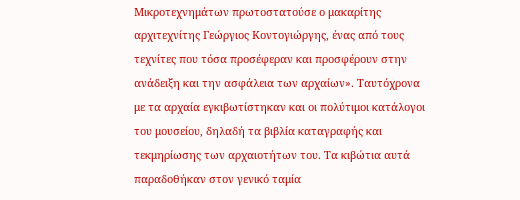Μικροτεχνημάτων πρωτοστατούσε ο μακαρίτης αρχιτεχνίτης Γεώργιος Κοντογιώργης, ένας από τους τεχνίτες που τόσα προσέφεραν και προσφέρουν στην ανάδειξη και την ασφάλεια των αρχαίων». Ταυτόχρονα με τα αρχαία εγκιβωτίστηκαν και οι πολύτιμοι κατάλογοι του μουσείου, δηλαδή τα βιβλία καταγραφής και τεκμηρίωσης των αρχαιοτήτων του. Τα κιβώτια αυτά παραδοθήκαν στον γενικό ταμία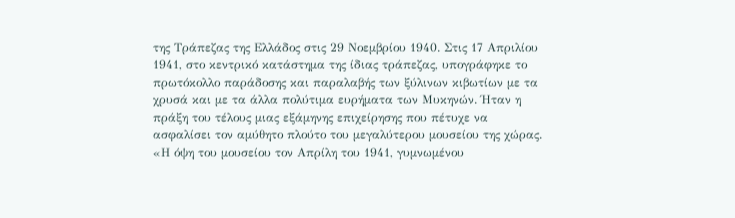της Τράπεζας της Ελλάδος στις 29 Νοεμβρίου 1940. Στις 17 Απριλίου 1941, στο κεντρικό κατάστημα της ίδιας τράπεζας, υπογράφηκε το πρωτόκολλο παράδοσης και παραλαβής των ξύλινων κιβωτίων με τα χρυσά και με τα άλλα πολύτιμα ευρήματα των Μυκηνών. Ήταν η πράξη του τέλους μιας εξάμηνης επιχείρησης που πέτυχε να ασφαλίσει τον αμύθητο πλούτο του μεγαλύτερου μουσείου της χώρας. «Η όψη του μουσείου τον Απρίλη του 1941, γυμνωμένου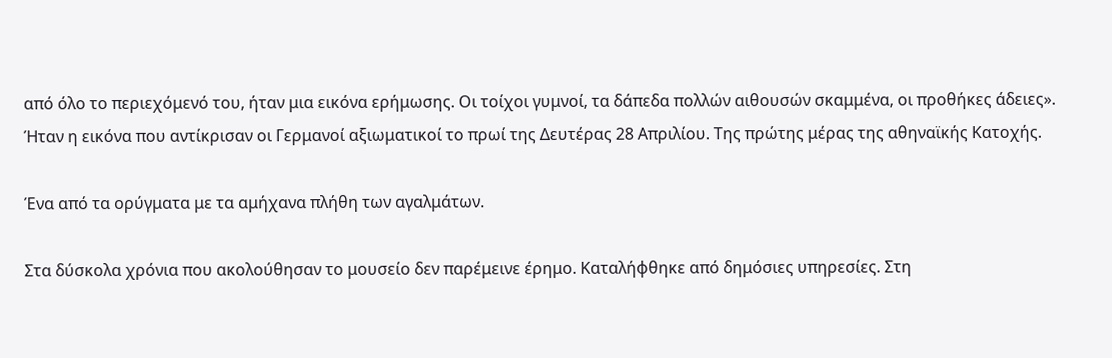από όλο το περιεχόμενό του, ήταν μια εικόνα ερήμωσης. Οι τοίχοι γυμνοί, τα δάπεδα πολλών αιθουσών σκαμμένα, οι προθήκες άδειες». Ήταν η εικόνα που αντίκρισαν οι Γερμανοί αξιωματικοί το πρωί της Δευτέρας 28 Απριλίου. Της πρώτης μέρας της αθηναϊκής Κατοχής.

Ένα από τα ορύγματα με τα αμήχανα πλήθη των αγαλμάτων.

Στα δύσκολα χρόνια που ακολούθησαν το μουσείο δεν παρέμεινε έρημο. Καταλήφθηκε από δημόσιες υπηρεσίες. Στη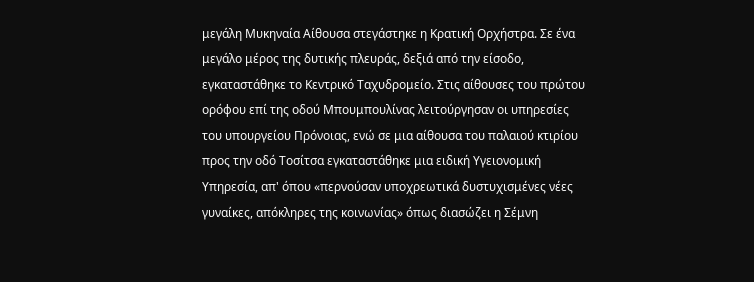μεγάλη Μυκηναία Αίθουσα στεγάστηκε η Κρατική Ορχήστρα. Σε ένα μεγάλο μέρος της δυτικής πλευράς, δεξιά από την είσοδο, εγκαταστάθηκε το Κεντρικό Ταχυδρομείο. Στις αίθουσες του πρώτου ορόφου επί της οδού Μπουμπουλίνας λειτούργησαν οι υπηρεσίες του υπουργείου Πρόνοιας, ενώ σε μια αίθουσα του παλαιού κτιρίου προς την οδό Τοσίτσα εγκαταστάθηκε μια ειδική Υγειονομική Υπηρεσία, απ' όπου «περνούσαν υποχρεωτικά δυστυχισμένες νέες γυναίκες, απόκληρες της κοινωνίας» όπως διασώζει η Σέμνη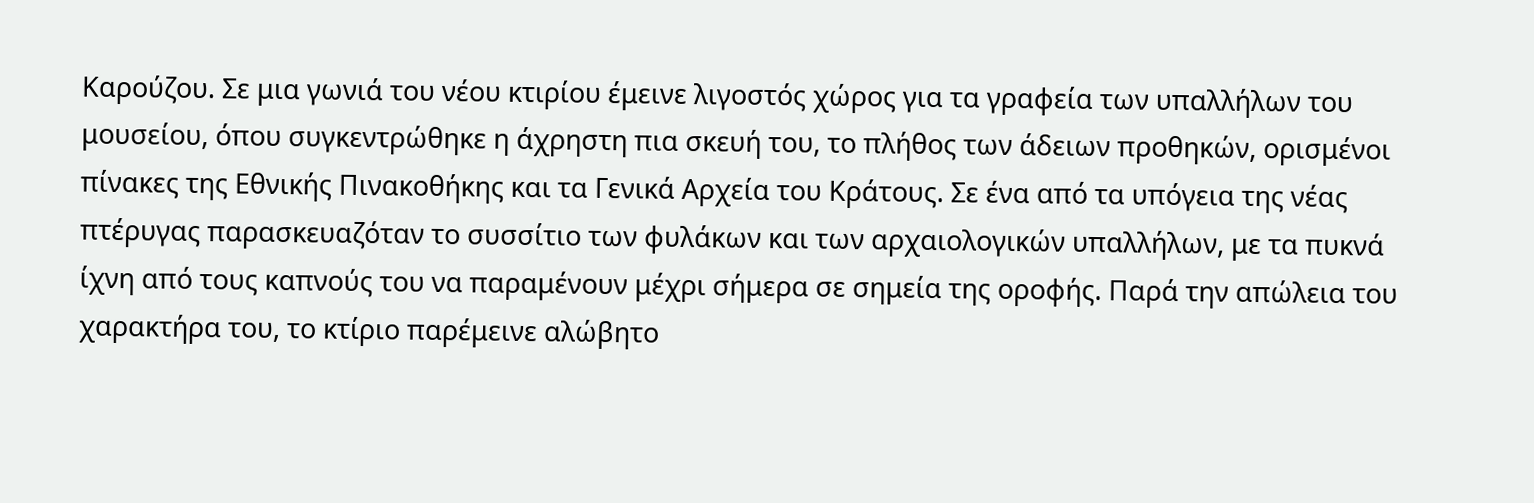Καρούζου. Σε μια γωνιά του νέου κτιρίου έμεινε λιγοστός χώρος για τα γραφεία των υπαλλήλων του μουσείου, όπου συγκεντρώθηκε η άχρηστη πια σκευή του, το πλήθος των άδειων προθηκών, ορισμένοι πίνακες της Εθνικής Πινακοθήκης και τα Γενικά Αρχεία του Κράτους. Σε ένα από τα υπόγεια της νέας πτέρυγας παρασκευαζόταν το συσσίτιο των φυλάκων και των αρχαιολογικών υπαλλήλων, με τα πυκνά ίχνη από τους καπνούς του να παραμένουν μέχρι σήμερα σε σημεία της οροφής. Παρά την απώλεια του χαρακτήρα του, το κτίριο παρέμεινε αλώβητο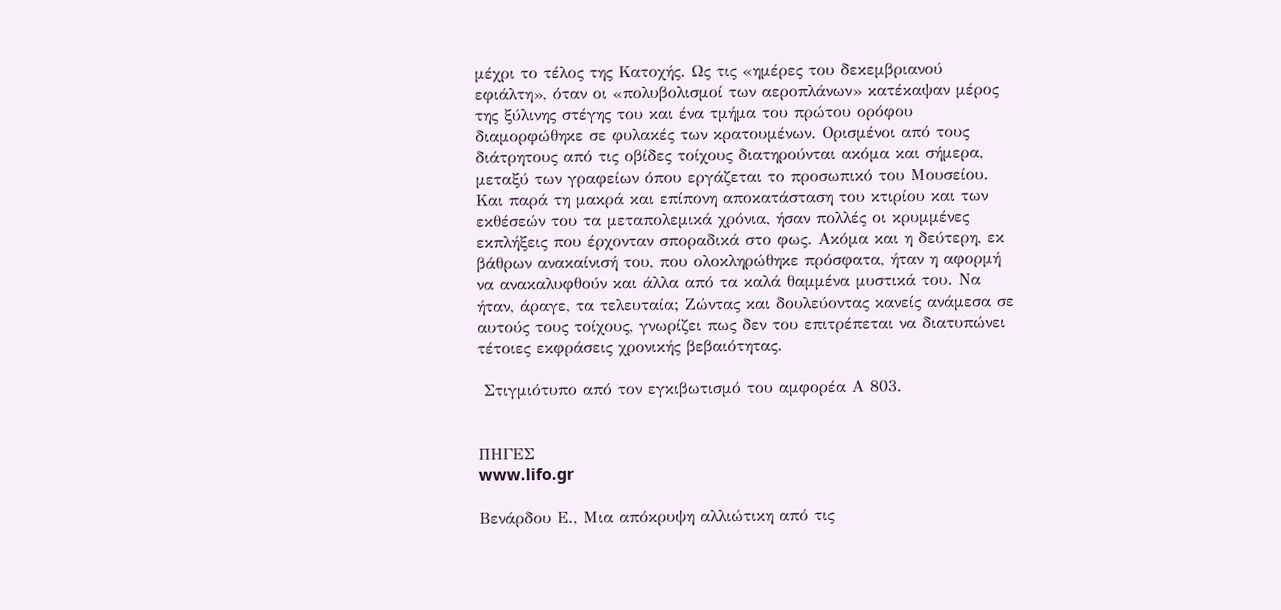μέχρι το τέλος της Κατοχής. Ως τις «ημέρες του δεκεμβριανού εφιάλτη», όταν οι «πολυβολισμοί των αεροπλάνων» κατέκαψαν μέρος της ξύλινης στέγης του και ένα τμήμα του πρώτου ορόφου διαμορφώθηκε σε φυλακές των κρατουμένων. Ορισμένοι από τους διάτρητους από τις οβίδες τοίχους διατηρούνται ακόμα και σήμερα, μεταξύ των γραφείων όπου εργάζεται το προσωπικό του Μουσείου. Και παρά τη μακρά και επίπονη αποκατάσταση του κτιρίου και των εκθέσεών του τα μεταπολεμικά χρόνια, ήσαν πολλές οι κρυμμένες εκπλήξεις που έρχονταν σποραδικά στο φως. Ακόμα και η δεύτερη, εκ βάθρων ανακαίνισή του, που ολοκληρώθηκε πρόσφατα, ήταν η αφορμή να ανακαλυφθούν και άλλα από τα καλά θαμμένα μυστικά του. Να ήταν, άραγε, τα τελευταία; Ζώντας και δουλεύοντας κανείς ανάμεσα σε αυτούς τους τοίχους, γνωρίζει πως δεν του επιτρέπεται να διατυπώνει τέτοιες εκφράσεις χρονικής βεβαιότητας.

 Στιγμιότυπο από τον εγκιβωτισμό του αμφορέα Α 803.


ΠΗΓΕΣ
www.lifo.gr

Βενάρδου Ε., Μια απόκρυψη αλλιώτικη από τις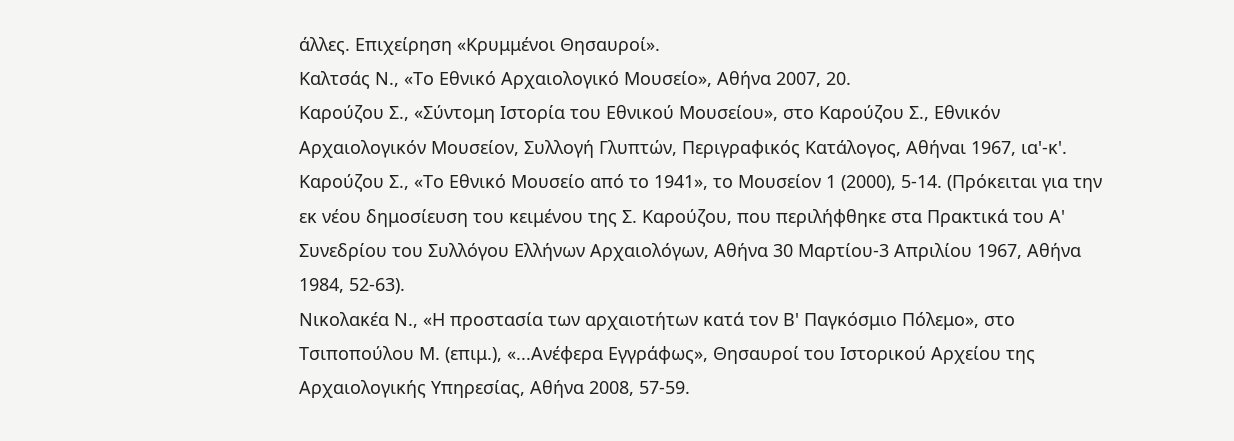άλλες. Επιχείρηση «Κρυμμένοι Θησαυροί».
Καλτσάς Ν., «Το Εθνικό Αρχαιολογικό Μουσείο», Αθήνα 2007, 20.
Καρούζου Σ., «Σύντομη Ιστορία του Εθνικού Μουσείου», στο Καρούζου Σ., Εθνικόν Αρχαιολογικόν Μουσείον, Συλλογή Γλυπτών, Περιγραφικός Κατάλογος, Αθήναι 1967, ια'-κ'.
Καρούζου Σ., «Το Εθνικό Μουσείο από το 1941», το Μουσείον 1 (2000), 5-14. (Πρόκειται για την εκ νέου δημοσίευση του κειμένου της Σ. Καρούζου, που περιλήφθηκε στα Πρακτικά του Α' Συνεδρίου του Συλλόγου Ελλήνων Αρχαιολόγων, Αθήνα 30 Μαρτίου-3 Απριλίου 1967, Αθήνα 1984, 52-63).
Νικολακέα Ν., «Η προστασία των αρχαιοτήτων κατά τον Β' Παγκόσμιο Πόλεμο», στο Τσιποπούλου Μ. (επιμ.), «...Ανέφερα Εγγράφως», Θησαυροί του Ιστορικού Αρχείου της Αρχαιολογικής Υπηρεσίας, Αθήνα 2008, 57-59.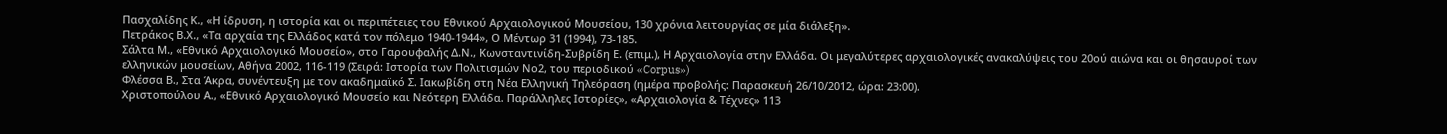Πασχαλίδης Κ., «Η ίδρυση, η ιστορία και οι περιπέτειες του Εθνικού Αρχαιολογικού Μουσείου, 130 χρόνια λειτουργίας σε μία διάλεξη».
Πετράκος Β.Χ., «Τα αρχαία της Ελλάδος κατά τον πόλεμο 1940-1944», Ο Μέντωρ 31 (1994), 73-185.
Σάλτα Μ., «Εθνικό Αρχαιολογικό Μουσείο», στο Γαρουφαλής Δ.Ν., Κωνσταντινίδη-Συβρίδη Ε. (επιμ.), Η Αρχαιολογία στην Ελλάδα. Οι μεγαλύτερες αρχαιολογικές ανακαλύψεις του 20ού αιώνα και οι θησαυροί των ελληνικών μουσείων, Αθήνα 2002, 116-119 (Σειρά: Ιστορία των Πολιτισμών Νο2, του περιοδικού «Corpus»)
Φλέσσα Β., Στα Άκρα, συνέντευξη με τον ακαδημαϊκό Σ. Ιακωβίδη στη Νέα Ελληνική Τηλεόραση (ημέρα προβολής: Παρασκευή 26/10/2012, ώρα: 23:00).
Χριστοπούλου Α., «Εθνικό Αρχαιολογικό Μουσείο και Νεότερη Ελλάδα. Παράλληλες Ιστορίες», «Αρχαιολογία & Τέχνες» 113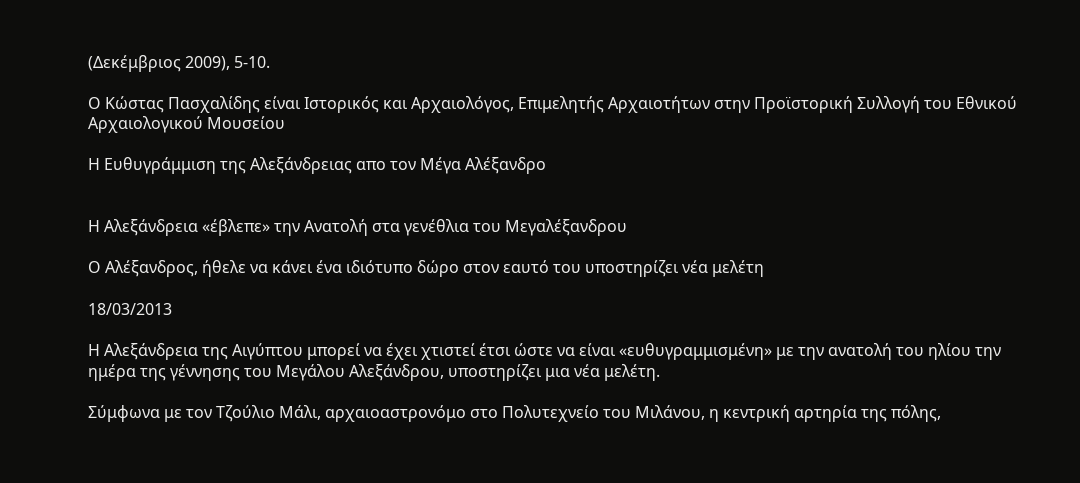(Δεκέμβριος 2009), 5-10.

Ο Κώστας Πασχαλίδης είναι Ιστορικός και Αρχαιολόγος, Επιμελητής Αρχαιοτήτων στην Προϊστορική Συλλογή του Εθνικού Αρχαιολογικού Μουσείου

Η Ευθυγράμμιση της Αλεξάνδρειας απο τον Μέγα Αλέξανδρο


Η Αλεξάνδρεια «έβλεπε» την Ανατολή στα γενέθλια του Μεγαλέξανδρου

Ο Αλέξανδρος, ήθελε να κάνει ένα ιδιότυπο δώρο στον εαυτό του υποστηρίζει νέα μελέτη

18/03/2013

Η Αλεξάνδρεια της Αιγύπτου μπορεί να έχει χτιστεί έτσι ώστε να είναι «ευθυγραμμισμένη» με την ανατολή του ηλίου την ημέρα της γέννησης του Μεγάλου Αλεξάνδρου, υποστηρίζει μια νέα μελέτη.

Σύμφωνα με τον Τζούλιο Μάλι, αρχαιοαστρονόμο στο Πολυτεχνείο του Μιλάνου, η κεντρική αρτηρία της πόλης,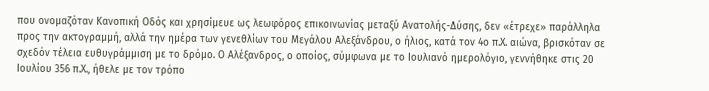που ονομαζόταν Κανοπική Οδός και χρησίμευε ως λεωφόρος επικοινωνίας μεταξύ Ανατολής-Δύσης, δεν «έτρεχε» παράλληλα προς την ακτογραμμή, αλλά την ημέρα των γενεθλίων του Μεγάλου Αλεξάνδρου, ο ήλιος, κατά τον 4ο π.Χ. αιώνα, βρισκόταν σε σχεδόν τέλεια ευθυγράμμιση με το δρόμο. Ο Αλέξανδρος, ο οποίος, σύμφωνα με το Ιουλιανό ημερολόγιο, γεννήθηκε στις 20 Ιουλίου 356 π.Χ., ήθελε με τον τρόπο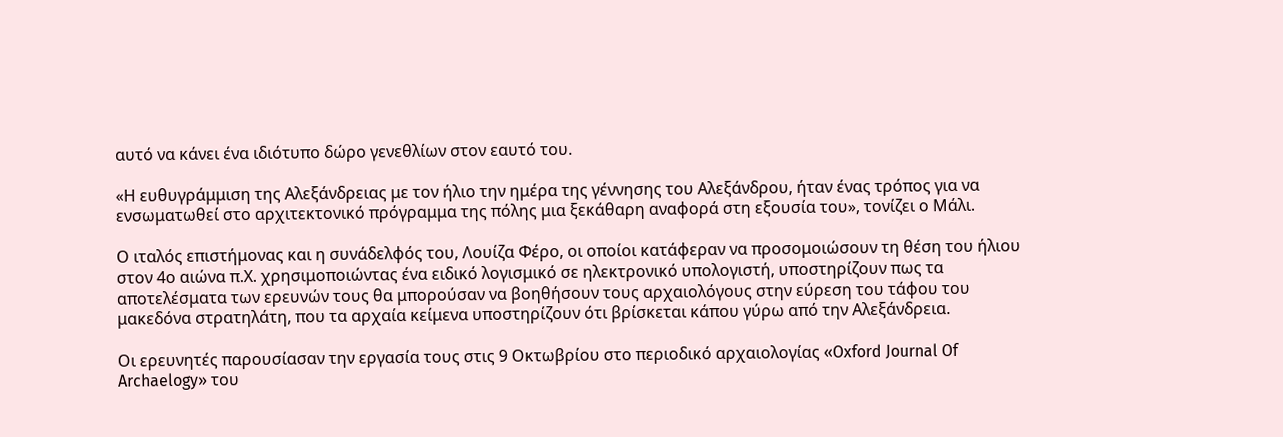αυτό να κάνει ένα ιδιότυπο δώρο γενεθλίων στον εαυτό του.

«Η ευθυγράμμιση της Αλεξάνδρειας με τον ήλιο την ημέρα της γέννησης του Αλεξάνδρου, ήταν ένας τρόπος για να ενσωματωθεί στο αρχιτεκτονικό πρόγραμμα της πόλης μια ξεκάθαρη αναφορά στη εξουσία του», τονίζει ο Μάλι.

Ο ιταλός επιστήμονας και η συνάδελφός του, Λουίζα Φέρο, οι οποίοι κατάφεραν να προσομοιώσουν τη θέση του ήλιου στον 4ο αιώνα π.Χ. χρησιμοποιώντας ένα ειδικό λογισμικό σε ηλεκτρονικό υπολογιστή, υποστηρίζουν πως τα αποτελέσματα των ερευνών τους θα μπορούσαν να βοηθήσουν τους αρχαιολόγους στην εύρεση του τάφου του μακεδόνα στρατηλάτη, που τα αρχαία κείμενα υποστηρίζουν ότι βρίσκεται κάπου γύρω από την Αλεξάνδρεια.

Οι ερευνητές παρουσίασαν την εργασία τους στις 9 Οκτωβρίου στο περιοδικό αρχαιολογίας «Oxford Journal Of Archaelogy» του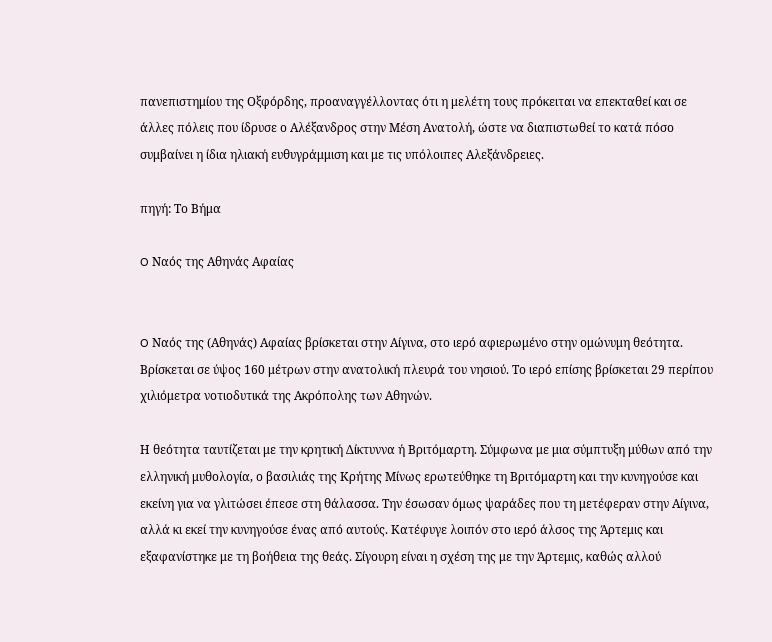πανεπιστημίου της Οξφόρδης, προαναγγέλλοντας ότι η μελέτη τους πρόκειται να επεκταθεί και σε άλλες πόλεις που ίδρυσε ο Αλέξανδρος στην Μέση Ανατολή, ώστε να διαπιστωθεί το κατά πόσο συμβαίνει η ίδια ηλιακή ευθυγράμμιση και με τις υπόλοιπες Αλεξάνδρειες.

πηγή: Το Βήμα

O Ναός της Αθηνάς Αφαίας


O Ναός της (Αθηνάς) Αφαίας βρίσκεται στην Αίγινα, στο ιερό αφιερωμένο στην ομώνυμη θεότητα. Βρίσκεται σε ύψος 160 μέτρων στην ανατολική πλευρά του νησιού. Το ιερό επίσης βρίσκεται 29 περίπου χιλιόμετρα νοτιοδυτικά της Ακρόπολης των Αθηνών.

Η θεότητα ταυτίζεται με την κρητική Δίκτυννα ή Βριτόμαρτη. Σύμφωνα με μια σύμπτυξη μύθων από την ελληνική μυθολογία, ο βασιλιάς της Κρήτης Μίνως ερωτεύθηκε τη Βριτόμαρτη και την κυνηγούσε και εκείνη για να γλιτώσει έπεσε στη θάλασσα. Την έσωσαν όμως ψαράδες που τη μετέφεραν στην Αίγινα, αλλά κι εκεί την κυνηγούσε ένας από αυτούς. Κατέφυγε λοιπόν στο ιερό άλσος της Άρτεμις και εξαφανίστηκε με τη βοήθεια της θεάς. Σίγουρη είναι η σχέση της με την Άρτεμις, καθώς αλλού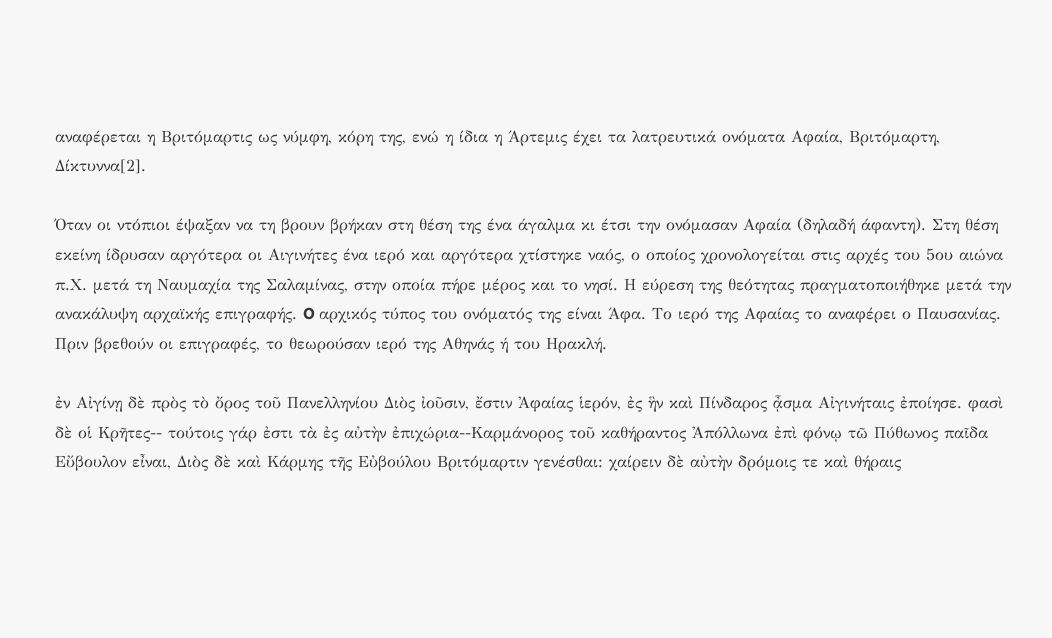αναφέρεται η Βριτόμαρτις ως νύμφη, κόρη της, ενώ η ίδια η Άρτεμις έχει τα λατρευτικά ονόματα Αφαία, Βριτόμαρτη, Δίκτυννα[2].

Όταν οι ντόπιοι έψαξαν να τη βρουν βρήκαν στη θέση της ένα άγαλμα κι έτσι την ονόμασαν Αφαία (δηλαδή άφαντη). Στη θέση εκείνη ίδρυσαν αργότερα οι Αιγινήτες ένα ιερό και αργότερα χτίστηκε ναός, ο οποίος χρονολογείται στις αρχές του 5ου αιώνα π.Χ. μετά τη Ναυμαχία της Σαλαμίνας, στην οποία πήρε μέρος και το νησί. Η εύρεση της θεότητας πραγματοποιήθηκε μετά την ανακάλυψη αρχαϊκής επιγραφής. O αρχικός τύπος του ονόματός της είναι Άφα. Το ιερό της Αφαίας το αναφέρει ο Παυσανίας. Πριν βρεθούν οι επιγραφές, το θεωρούσαν ιερό της Αθηνάς ή του Ηρακλή.

ἐν Αἰγίνῃ δὲ πρὸς τὸ ὄρος τοῦ Πανελληνίου Διὸς ἰοῦσιν, ἔστιν Ἀφαίας ἱερόν, ἐς ἣν καὶ Πίνδαρος ᾆσμα Αἰγινήταις ἐποίησε. φασὶ δὲ οἱ Κρῆτες-- τούτοις γάρ ἐστι τὰ ἐς αὐτὴν ἐπιχώρια--Καρμάνορος τοῦ καθήραντος Ἀπόλλωνα ἐπὶ φόνῳ τῶ Πύθωνος παῖδα Εὔβουλον εἶναι, Διὸς δὲ καὶ Κάρμης τῆς Εὐβούλου Βριτόμαρτιν γενέσθαι: χαίρειν δὲ αὐτὴν δρόμοις τε καὶ θήραις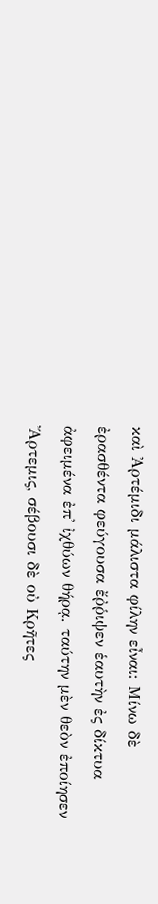καὶ Ἀρτέμιδι μάλιστα φίλην εἶναι: Μίνω δὲ ἐρασθέντα φεύγουσα ἔῤῥιψεν ἑαυτὴν ἐς δίκτυα ἀφειμένα ἐπ' ἰχθύων θήρᾳ. ταύτην μὲν θεὸν ἐποίησεν Ἄρτεμις, σέβουσι δὲ οὐ Κρῆτες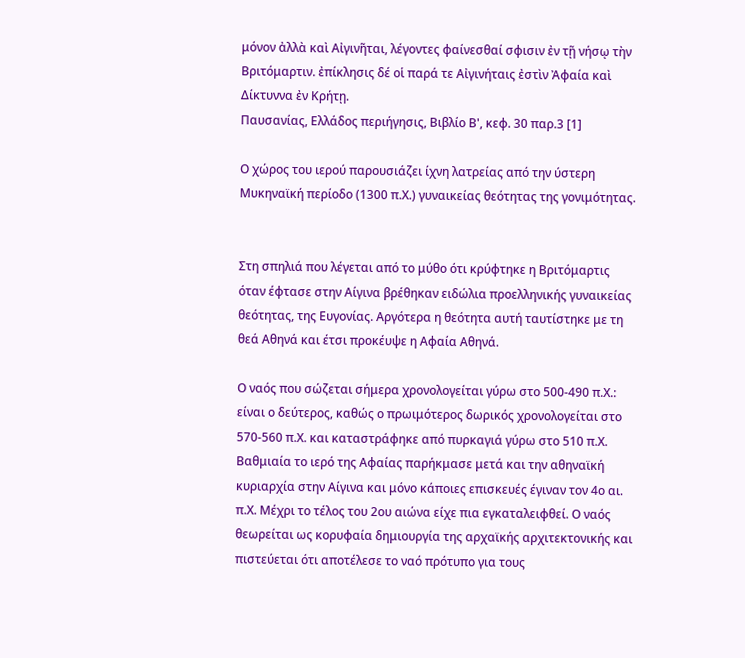μόνον ἀλλὰ καὶ Αἰγινῆται, λέγοντες φαίνεσθαί σφισιν ἐν τῇ νήσῳ τὴν Βριτόμαρτιν. ἐπίκλησις δέ οἱ παρά τε Αἰγινήταις ἐστὶν Ἀφαία καὶ Δίκτυννα ἐν Κρήτῃ.
Παυσανίας, Ελλάδος περιήγησις, Βιβλίο Β', κεφ. 30 παρ.3 [1]

Ο χώρος του ιερού παρουσιάζει ίχνη λατρείας από την ύστερη Μυκηναϊκή περίοδο (1300 π.Χ.) γυναικείας θεότητας της γονιμότητας.


Στη σπηλιά που λέγεται από το μύθο ότι κρύφτηκε η Βριτόμαρτις όταν έφτασε στην Αίγινα βρέθηκαν ειδώλια προελληνικής γυναικείας θεότητας, της Ευγονίας. Αργότερα η θεότητα αυτή ταυτίστηκε με τη θεά Αθηνά και έτσι προκέυψε η Αφαία Αθηνά.

Ο ναός που σώζεται σήμερα χρονολογείται γύρω στο 500-490 π.Χ.: είναι ο δεύτερος, καθώς ο πρωιμότερος δωρικός χρονολογείται στο 570-560 π.Χ. και καταστράφηκε από πυρκαγιά γύρω στο 510 π.Χ. Βαθμιαία το ιερό της Αφαίας παρήκμασε μετά και την αθηναϊκή κυριαρχία στην Αίγινα και μόνο κάποιες επισκευές έγιναν τον 4ο αι. π.Χ. Μέχρι το τέλος του 2ου αιώνα είχε πια εγκαταλειφθεί. Ο ναός θεωρείται ως κορυφαία δημιουργία της αρχαϊκής αρχιτεκτονικής και πιστεύεται ότι αποτέλεσε το ναό πρότυπο για τους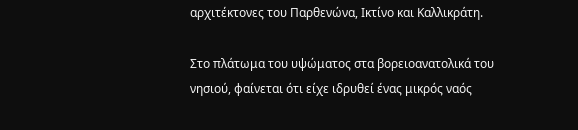αρχιτέκτονες του Παρθενώνα, Ικτίνο και Καλλικράτη.

Στο πλάτωμα του υψώματος στα βορειοανατολικά του νησιού, φαίνεται ότι είχε ιδρυθεί ένας μικρός ναός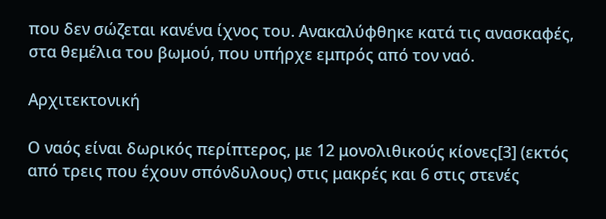που δεν σώζεται κανένα ίχνος του. Ανακαλύφθηκε κατά τις ανασκαφές, στα θεμέλια του βωμού, που υπήρχε εμπρός από τον ναό.

Αρχιτεκτονική

Ο ναός είναι δωρικός περίπτερος, με 12 μονολιθικούς κίονες[3] (εκτός από τρεις που έχουν σπόνδυλους) στις μακρές και 6 στις στενές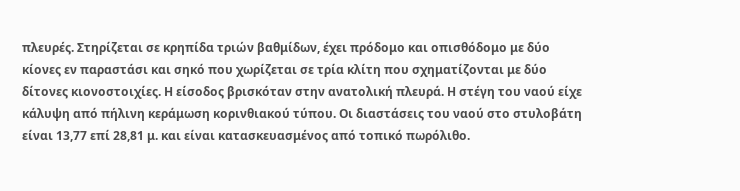πλευρές. Στηρίζεται σε κρηπίδα τριών βαθμίδων, έχει πρόδομο και οπισθόδομο με δύο κίονες εν παραστάσι και σηκό που χωρίζεται σε τρία κλίτη που σχηματίζονται με δύο δίτονες κιονοστοιχίες. Η είσοδος βρισκόταν στην ανατολική πλευρά. Η στέγη του ναού είχε κάλυψη από πήλινη κεράμωση κορινθιακού τύπου. Οι διαστάσεις του ναού στο στυλοβάτη είναι 13,77 επί 28,81 μ. και είναι κατασκευασμένος από τοπικό πωρόλιθο.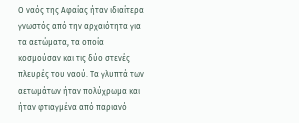Ο ναός της Αφαίας ήταν ιδιαίτερα γνωστός από την αρχαιότητα για τα αετώματα, τα οποία κοσμούσαν και τις δύο στενές πλευρές του ναού. Τα γλυπτά των αετωμάτων ήταν πολύχρωμα και ήταν φτιαγμένα από παριανό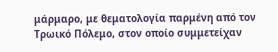μάρμαρο, με θεματολογία παρμένη από τον Τρωικό Πόλεμο, στον οποίο συμμετείχαν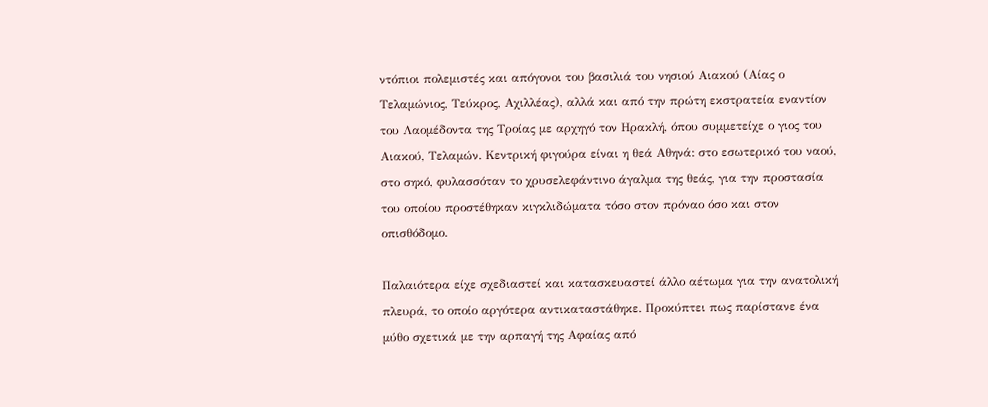ντόπιοι πολεμιστές και απόγονοι του βασιλιά του νησιού Αιακού (Αίας ο Τελαμώνιος, Τεύκρος, Αχιλλέας), αλλά και από την πρώτη εκστρατεία εναντίον του Λαομέδοντα της Τροίας με αρχηγό τον Ηρακλή, όπου συμμετείχε ο γιος του Αιακού, Τελαμών. Κεντρική φιγούρα είναι η θεά Αθηνά: στο εσωτερικό του ναού, στο σηκό, φυλασσόταν το χρυσελεφάντινο άγαλμα της θεάς, για την προστασία του οποίου προστέθηκαν κιγκλιδώματα τόσο στον πρόναο όσο και στον οπισθόδομο.

Παλαιότερα είχε σχεδιαστεί και κατασκευαστεί άλλο αέτωμα για την ανατολική πλευρά, το οποίο αργότερα αντικαταστάθηκε. Προκύπτει πως παρίστανε ένα μύθο σχετικά με την αρπαγή της Αφαίας από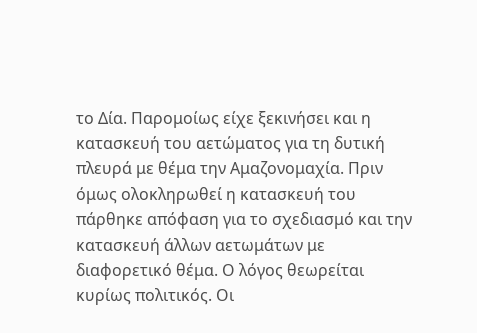το Δία. Παρομοίως είχε ξεκινήσει και η κατασκευή του αετώματος για τη δυτική πλευρά με θέμα την Αμαζονομαχία. Πριν όμως ολοκληρωθεί η κατασκευή του πάρθηκε απόφαση για το σχεδιασμό και την κατασκευή άλλων αετωμάτων με διαφορετικό θέμα. Ο λόγος θεωρείται κυρίως πολιτικός. Οι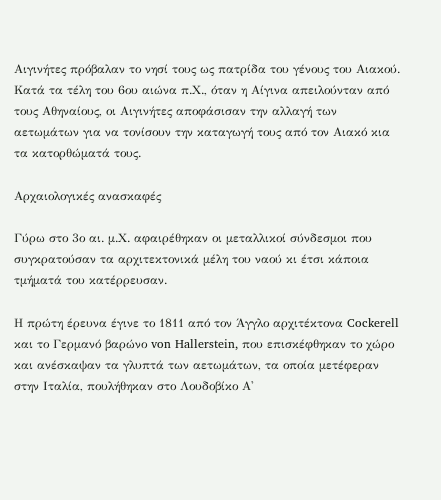Αιγινήτες πρόβαλαν το νησί τους ως πατρίδα του γένους του Αιακού. Κατά τα τέλη του 6ου αιώνα π.Χ., όταν η Αίγινα απειλούνταν από τους Αθηναίους, οι Αιγινήτες αποφάσισαν την αλλαγή των αετωμάτων για να τονίσουν την καταγωγή τους από τον Αιακό κια τα κατορθώματά τους.

Αρχαιολογικές ανασκαφές

Γύρω στο 3ο αι. μ.Χ. αφαιρέθηκαν οι μεταλλικοί σύνδεσμοι που συγκρατούσαν τα αρχιτεκτονικά μέλη του ναού κι έτσι κάποια τμήματά του κατέρρευσαν.

Η πρώτη έρευνα έγινε το 1811 από τον Άγγλο αρχιτέκτονα Cockerell και το Γερμανό βαρώνο von Hallerstein, που επισκέφθηκαν το χώρο και ανέσκαψαν τα γλυπτά των αετωμάτων, τα οποία μετέφεραν στην Ιταλία, πουλήθηκαν στο Λουδοβίκο Α'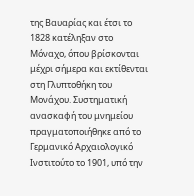της Βαυαρίας και έτσι το 1828 κατέληξαν στο Μόναχο, όπου βρίσκονται μέχρι σήμερα και εκτίθενται στη Γλυπτοθήκη του Μονάχου. Συστηματική ανασκαφή του μνημείου πραγματοποιήθηκε από το Γερμανικό Αρχαιολογικό Ινστιτούτο το 1901, υπό την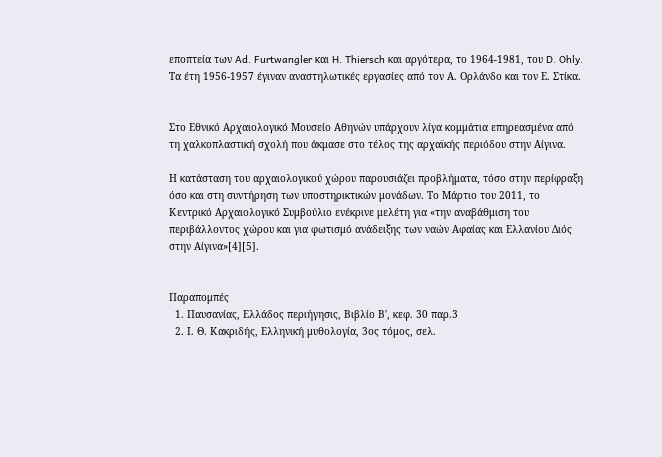εποπτεία των Ad. Furtwangler και H. Thiersch και αργότερα, το 1964-1981, του D. Ohly. Τα έτη 1956-1957 έγιναν αναστηλωτικές εργασίες από τον Α. Ορλάνδο και τον Ε. Στίκα.


Στο Εθνικό Αρχαιολογικό Μουσείο Αθηνών υπάρχουν λίγα κομμάτια επηρεασμένα από τη χαλκοπλαστική σχολή που άκμασε στο τέλος της αρχαϊκής περιόδου στην Αίγινα.

Η κατάσταση του αρχαιολογικού χώρου παρουσιάζει προβλήματα, τόσο στην περίφραξη όσο και στη συντήρηση των υποστηρικτικών μονάδων. Το Μάρτιο του 2011, το Κεντρικό Αρχαιολογικό Συμβούλιο ενέκρινε μελέτη για «την αναβάθμιση του περιβάλλοντος χώρου και για φωτισμό ανάδειξης των ναών Αφαίας και Ελλανίου Διός στην Αίγινα»[4][5].


Παραπομπές
  1. Παυσανίας, Ελλάδος περιήγησις, Βιβλίο Β', κεφ. 30 παρ.3
  2. Ι. Θ. Κακριδής, Ελληνική μυθολογία, 3ος τόμος, σελ.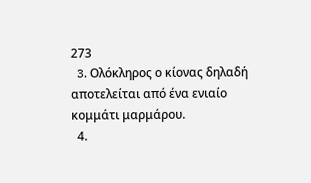273
  3. Oλόκληρος ο κίονας δηλαδή αποτελείται από ένα ενιαίο κομμάτι μαρμάρου.
  4.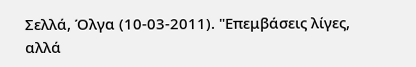Σελλά, Όλγα (10-03-2011). "Επεμβάσεις λίγες, αλλά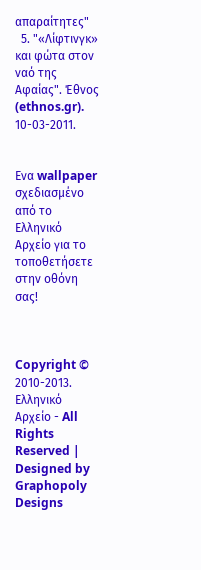απαραίτητες"
  5. "«Λίφτινγκ» και φώτα στον ναό της Αφαίας". Έθνος (ethnos.gr). 10-03-2011.


Ενα wallpaper σχεδιασμένο από το Ελληνικό Αρχείο για το τοποθετήσετε στην οθόνη σας!



Copyright © 2010-2013. Ελληνικό Αρχείο - All Rights Reserved | Designed by Graphopoly Designs